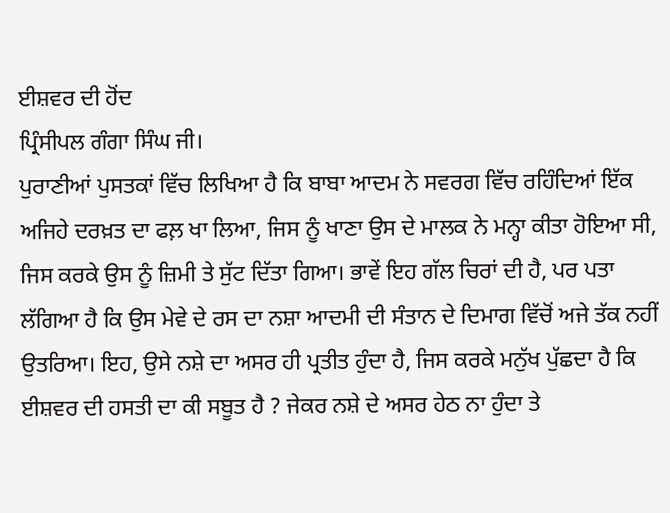ਈਸ਼ਵਰ ਦੀ ਹੋਂਦ
ਪ੍ਰਿੰਸੀਪਲ ਗੰਗਾ ਸਿੰਘ ਜੀ।
ਪੁਰਾਣੀਆਂ ਪੁਸਤਕਾਂ ਵਿੱਚ ਲਿਖਿਆ ਹੈ ਕਿ ਬਾਬਾ ਆਦਮ ਨੇ ਸਵਰਗ ਵਿੱਚ ਰਹਿੰਦਿਆਂ ਇੱਕ ਅਜਿਹੇ ਦਰਖ਼ਤ ਦਾ ਫਲ਼ ਖਾ ਲਿਆ, ਜਿਸ ਨੂੰ ਖਾਣਾ ਉਸ ਦੇ ਮਾਲਕ ਨੇ ਮਨ੍ਹਾ ਕੀਤਾ ਹੋਇਆ ਸੀ, ਜਿਸ ਕਰਕੇ ਉਸ ਨੂੰ ਜ਼ਿਮੀ ਤੇ ਸੁੱਟ ਦਿੱਤਾ ਗਿਆ। ਭਾਵੇਂ ਇਹ ਗੱਲ ਚਿਰਾਂ ਦੀ ਹੈ, ਪਰ ਪਤਾ ਲੱਗਿਆ ਹੈ ਕਿ ਉਸ ਮੇਵੇ ਦੇ ਰਸ ਦਾ ਨਸ਼ਾ ਆਦਮੀ ਦੀ ਸੰਤਾਨ ਦੇ ਦਿਮਾਗ ਵਿੱਚੋਂ ਅਜੇ ਤੱਕ ਨਹੀਂ ਉਤਰਿਆ। ਇਹ, ਉਸੇ ਨਸ਼ੇ ਦਾ ਅਸਰ ਹੀ ਪ੍ਰਤੀਤ ਹੁੰਦਾ ਹੈ, ਜਿਸ ਕਰਕੇ ਮਨੁੱਖ ਪੁੱਛਦਾ ਹੈ ਕਿ ਈਸ਼ਵਰ ਦੀ ਹਸਤੀ ਦਾ ਕੀ ਸਬੂਤ ਹੈ ? ਜੇਕਰ ਨਸ਼ੇ ਦੇ ਅਸਰ ਹੇਠ ਨਾ ਹੁੰਦਾ ਤੇ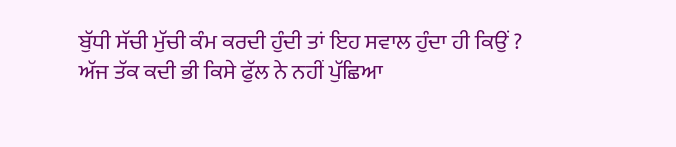ਬੁੱਧੀ ਸੱਚੀ ਮੁੱਚੀ ਕੰਮ ਕਰਦੀ ਹੁੰਦੀ ਤਾਂ ਇਹ ਸਵਾਲ ਹੁੰਦਾ ਹੀ ਕਿਉਂ ? ਅੱਜ ਤੱਕ ਕਦੀ ਭੀ ਕਿਸੇ ਫੁੱਲ ਨੇ ਨਹੀਂ ਪੁੱਛਿਆ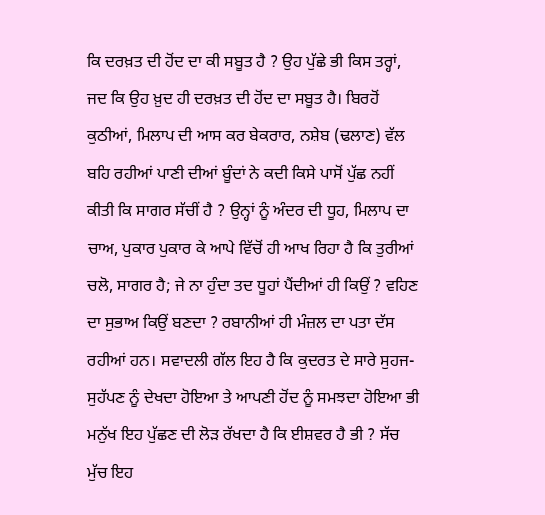ਕਿ ਦਰਖ਼ਤ ਦੀ ਹੋਂਦ ਦਾ ਕੀ ਸਬੂਤ ਹੈ ? ਉਹ ਪੁੱਛੇ ਭੀ ਕਿਸ ਤਰ੍ਹਾਂ, ਜਦ ਕਿ ਉਹ ਖ਼ੁਦ ਹੀ ਦਰਖ਼ਤ ਦੀ ਹੋਂਦ ਦਾ ਸਬੂਤ ਹੈ। ਬਿਰਹੋਂ ਕੁਠੀਆਂ, ਮਿਲਾਪ ਦੀ ਆਸ ਕਰ ਬੇਕਰਾਰ, ਨਸ਼ੇਬ (ਢਲਾਣ) ਵੱਲ ਬਹਿ ਰਹੀਆਂ ਪਾਣੀ ਦੀਆਂ ਬੂੰਦਾਂ ਨੇ ਕਦੀ ਕਿਸੇ ਪਾਸੋਂ ਪੁੱਛ ਨਹੀਂ ਕੀਤੀ ਕਿ ਸਾਗਰ ਸੱਚੀਂ ਹੈ ? ਉਨ੍ਹਾਂ ਨੂੰ ਅੰਦਰ ਦੀ ਧੂਹ, ਮਿਲਾਪ ਦਾ ਚਾਅ, ਪੁਕਾਰ ਪੁਕਾਰ ਕੇ ਆਪੇ ਵਿੱਚੋਂ ਹੀ ਆਖ ਰਿਹਾ ਹੈ ਕਿ ਤੁਰੀਆਂ ਚਲੋ, ਸਾਗਰ ਹੈ; ਜੇ ਨਾ ਹੁੰਦਾ ਤਦ ਧੂਹਾਂ ਪੈਂਦੀਆਂ ਹੀ ਕਿਉਂ ? ਵਹਿਣ ਦਾ ਸੁਭਾਅ ਕਿਉਂ ਬਣਦਾ ? ਰਬਾਨੀਆਂ ਹੀ ਮੰਜ਼ਲ ਦਾ ਪਤਾ ਦੱਸ ਰਹੀਆਂ ਹਨ। ਸਵਾਦਲੀ ਗੱਲ ਇਹ ਹੈ ਕਿ ਕੁਦਰਤ ਦੇ ਸਾਰੇ ਸੁਹਜ-ਸੁਹੱਪਣ ਨੂੰ ਦੇਖਦਾ ਹੋਇਆ ਤੇ ਆਪਣੀ ਹੋਂਦ ਨੂੰ ਸਮਝਦਾ ਹੋਇਆ ਭੀ ਮਨੁੱਖ ਇਹ ਪੁੱਛਣ ਦੀ ਲੋੜ ਰੱਖਦਾ ਹੈ ਕਿ ਈਸ਼ਵਰ ਹੈ ਭੀ ? ਸੱਚ ਮੁੱਚ ਇਹ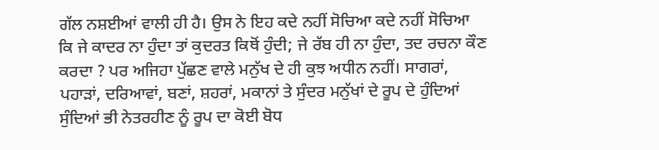ਗੱਲ ਨਸ਼ਈਆਂ ਵਾਲੀ ਹੀ ਹੈ। ਉਸ ਨੇ ਇਹ ਕਦੇ ਨਹੀਂ ਸੋਚਿਆ ਕਦੇ ਨਹੀਂ ਸੋਚਿਆ ਕਿ ਜੇ ਕਾਦਰ ਨਾ ਹੁੰਦਾ ਤਾਂ ਕੁਦਰਤ ਕਿਥੋਂ ਹੁੰਦੀ; ਜੇ ਰੱਬ ਹੀ ਨਾ ਹੁੰਦਾ, ਤਦ ਰਚਨਾ ਕੌਣ ਕਰਦਾ ? ਪਰ ਅਜਿਹਾ ਪੁੱਛਣ ਵਾਲੇ ਮਨੁੱਖ ਦੇ ਹੀ ਕੁਝ ਅਧੀਨ ਨਹੀਂ। ਸਾਗਰਾਂ, ਪਹਾੜਾਂ, ਦਰਿਆਵਾਂ, ਬਣਾਂ, ਸ਼ਹਰਾਂ, ਮਕਾਨਾਂ ਤੇ ਸੁੰਦਰ ਮਨੁੱਖਾਂ ਦੇ ਰੂਪ ਦੇ ਹੁੰਦਿਆਂ ਸੁੰਦਿਆਂ ਭੀ ਨੇਤਰਹੀਣ ਨੂੰ ਰੂਪ ਦਾ ਕੋਈ ਬੋਧ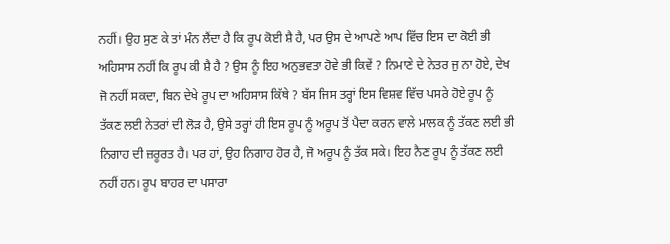ਨਹੀਂ। ਉਹ ਸੁਣ ਕੇ ਤਾਂ ਮੰਨ ਲੈਂਦਾ ਹੈ ਕਿ ਰੂਪ ਕੋਈ ਸ਼ੈ ਹੈ, ਪਰ ਉਸ ਦੇ ਆਪਣੇ ਆਪ ਵਿੱਚ ਇਸ ਦਾ ਕੋਈ ਭੀ ਅਹਿਸਾਸ ਨਹੀਂ ਕਿ ਰੂਪ ਕੀ ਸ਼ੈ ਹੈ ? ਉਸ ਨੂੰ ਇਹ ਅਨੁਭਵਤਾ ਹੋਵੇ ਭੀ ਕਿਵੇਂ ? ਨਿਮਾਣੇ ਦੇ ਨੇਤਰ ਜੁ ਨਾ ਹੋਏ, ਦੇਖ ਜੋ ਨਹੀਂ ਸਕਦਾ, ਬਿਨ ਦੇਖੇ ਰੂਪ ਦਾ ਅਹਿਸਾਸ ਕਿੱਥੇ ? ਬੱਸ ਜਿਸ ਤਰ੍ਹਾਂ ਇਸ ਵਿਸ਼ਵ ਵਿੱਚ ਪਸਰੇ ਹੋਏ ਰੂਪ ਨੂੰ ਤੱਕਣ ਲਈ ਨੇਤਰਾਂ ਦੀ ਲੋੜ ਹੈ, ਉਸੇ ਤਰ੍ਹਾਂ ਹੀ ਇਸ ਰੂਪ ਨੂੰ ਅਰੂਪ ਤੋਂ ਪੈਦਾ ਕਰਨ ਵਾਲੇ ਮਾਲਕ ਨੂੰ ਤੱਕਣ ਲਈ ਭੀ ਨਿਗਾਹ ਦੀ ਜ਼ਰੂਰਤ ਹੈ। ਪਰ ਹਾਂ, ਉਹ ਨਿਗਾਹ ਹੋਰ ਹੈ, ਜੋ ਅਰੂਪ ਨੂੰ ਤੱਕ ਸਕੇ। ਇਹ ਨੈਣ ਰੂਪ ਨੂੰ ਤੱਕਣ ਲਈ ਨਹੀਂ ਹਨ। ਰੂਪ ਬਾਹਰ ਦਾ ਪਸਾਰਾ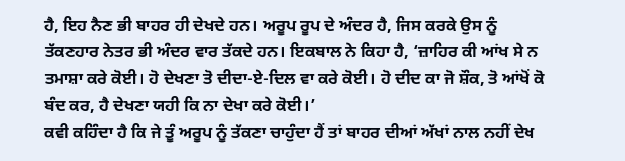ਹੈ, ਇਹ ਨੈਣ ਭੀ ਬਾਹਰ ਹੀ ਦੇਖਦੇ ਹਨ। ਅਰੂਪ ਰੂਪ ਦੇ ਅੰਦਰ ਹੈ, ਜਿਸ ਕਰਕੇ ਉਸ ਨੂੰ ਤੱਕਣਹਾਰ ਨੇਤਰ ਭੀ ਅੰਦਰ ਵਾਰ ਤੱਕਦੇ ਹਨ। ਇਕਬਾਲ ਨੇ ਕਿਹਾ ਹੈ, ‘ਜ਼ਾਹਿਰ ਕੀ ਆਂਖ ਸੇ ਨ ਤਮਾਸ਼ਾ ਕਰੇ ਕੋਈ। ਹੋ ਦੇਖਣਾ ਤੋ ਦੀਦਾ-ਏ-ਦਿਲ ਵਾ ਕਰੇ ਕੋਈ। ਹੋ ਦੀਦ ਕਾ ਜੋ ਸ਼ੌਕ, ਤੋ ਆਂਖੋਂ ਕੋ ਬੰਦ ਕਰ, ਹੈ ਦੇਖਣਾ ਯਹੀ ਕਿ ਨਾ ਦੇਖਾ ਕਰੇ ਕੋਈ।’
ਕਵੀ ਕਹਿੰਦਾ ਹੈ ਕਿ ਜੇ ਤੂੰ ਅਰੂਪ ਨੂੰ ਤੱਕਣਾ ਚਾਹੁੰਦਾ ਹੈਂ ਤਾਂ ਬਾਹਰ ਦੀਆਂ ਅੱਖਾਂ ਨਾਲ ਨਹੀਂ ਦੇਖ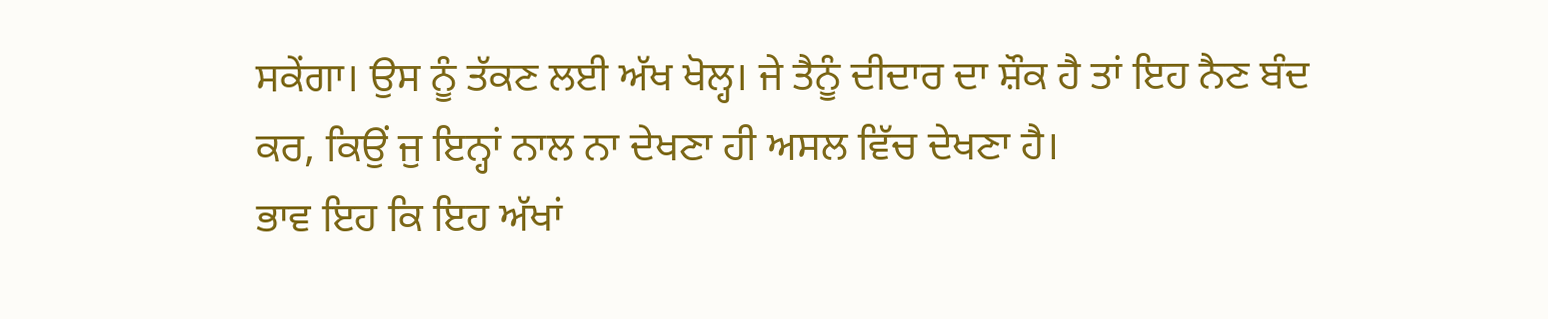ਸਕੇਂਗਾ। ਉਸ ਨੂੰ ਤੱਕਣ ਲਈ ਅੱਖ ਖੋਲ੍ਹ। ਜੇ ਤੈਨੂੰ ਦੀਦਾਰ ਦਾ ਸ਼ੌਕ ਹੈ ਤਾਂ ਇਹ ਨੈਣ ਬੰਦ ਕਰ, ਕਿਉਂ ਜੁ ਇਨ੍ਹਾਂ ਨਾਲ ਨਾ ਦੇਖਣਾ ਹੀ ਅਸਲ ਵਿੱਚ ਦੇਖਣਾ ਹੈ।
ਭਾਵ ਇਹ ਕਿ ਇਹ ਅੱਖਾਂ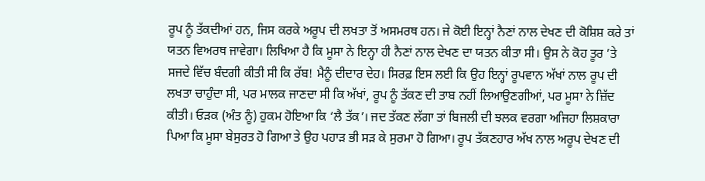ਰੂਪ ਨੂੰ ਤੱਕਦੀਆਂ ਹਨ, ਜਿਸ ਕਰਕੇ ਅਰੂਪ ਦੀ ਲਖਤਾ ਤੋਂ ਅਸਮਰਥ ਹਨ। ਜੇ ਕੋਈ ਇਨ੍ਹਾਂ ਨੈਣਾਂ ਨਾਲ ਦੇਖਣ ਦੀ ਕੋਸ਼ਿਸ਼ ਕਰੇ ਤਾਂ ਯਤਨ ਵਿਅਰਥ ਜਾਵੇਗਾ। ਲਿਖਿਆ ਹੈ ਕਿ ਮੂਸਾ ਨੇ ਇਨ੍ਹਾ ਹੀ ਨੈਣਾਂ ਨਾਲ ਦੇਖਣ ਦਾ ਯਤਨ ਕੀਤਾ ਸੀ। ਉਸ ਨੇ ਕੋਹ ਤੂਰ ’ਤੇ ਸਜਦੇ ਵਿੱਚ ਬੰਦਗੀ ਕੀਤੀ ਸੀ ਕਿ ਰੱਬ! ਮੈਨੂੰ ਦੀਦਾਰ ਦੇਹ। ਸਿਰਫ਼ ਇਸ ਲਈ ਕਿ ਉਹ ਇਨ੍ਹਾਂ ਰੂਪਵਾਨ ਅੱਖਾਂ ਨਾਲ ਰੂਪ ਦੀ ਲਖਤਾ ਚਾਹੁੰਦਾ ਸੀ, ਪਰ ਮਾਲਕ ਜਾਣਦਾ ਸੀ ਕਿ ਅੱਖਾਂ, ਰੂਪ ਨੂੰ ਤੱਕਣ ਦੀ ਤਾਬ ਨਹੀਂ ਲਿਆਉਣਗੀਆਂ, ਪਰ ਮੂਸਾ ਨੇ ਜ਼ਿੱਦ ਕੀਤੀ। ਓੜਕ (ਅੰਤ ਨੂੰ) ਹੁਕਮ ਹੋਇਆ ਕਿ ‘ਲੈ ਤੱਕ’। ਜਦ ਤੱਕਣ ਲੱਗਾ ਤਾਂ ਬਿਜਲੀ ਦੀ ਝਲਕ ਵਰਗਾ ਅਜਿਹਾ ਲਿਸ਼ਕਾਰਾ ਪਿਆ ਕਿ ਮੂਸਾ ਬੇਸੁਰਤ ਹੋ ਗਿਆ ਤੇ ਉਹ ਪਹਾੜ ਭੀ ਸੜ ਕੇ ਸੁਰਮਾ ਹੋ ਗਿਆ। ਰੂਪ ਤੱਕਣਹਾਰ ਅੱਖ ਨਾਲ ਅਰੂਪ ਦੇਖਣ ਦੀ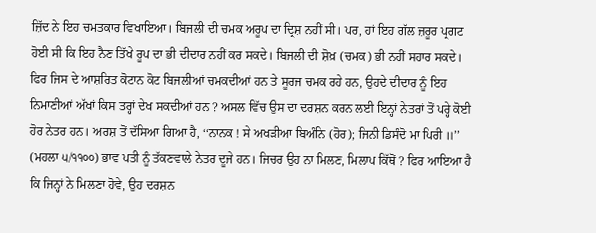ਜ਼ਿੱਦ ਨੇ ਇਹ ਚਮਤਕਾਰ ਵਿਖਾਇਆ। ਬਿਜਲੀ ਦੀ ਚਮਕ ਅਰੂਪ ਦਾ ਦ੍ਰਿਸ਼ ਨਹੀਂ ਸੀ। ਪਰ, ਹਾਂ ਇਹ ਗੱਲ ਜ਼ਰੂਰ ਪ੍ਰਗਟ ਹੋਈ ਸੀ ਕਿ ਇਹ ਨੈਣ ਤਿੱਖੇ ਰੂਪ ਦਾ ਭੀ ਦੀਦਾਰ ਨਹੀਂ ਕਰ ਸਕਦੇ। ਬਿਜਲੀ ਦੀ ਸ਼ੋਖ਼ (ਚਮਕ) ਭੀ ਨਹੀਂ ਸਹਾਰ ਸਕਦੇ। ਫਿਰ ਜਿਸ ਦੇ ਆਸ਼ਰਿਤ ਕੋਟਾਨ ਕੋਟ ਬਿਜਲੀਆਂ ਚਮਕਦੀਆਂ ਹਨ ਤੇ ਸੂਰਜ ਚਮਕ ਰਹੇ ਹਨ, ਉਹਦੇ ਦੀਦਾਰ ਨੂੰ ਇਹ ਨਿਮਾਣੀਆਂ ਅੱਖਾਂ ਕਿਸ ਤਰ੍ਹਾਂ ਦੇਖ ਸਕਦੀਆਂ ਹਨ ? ਅਸਲ ਵਿੱਚ ਉਸ ਦਾ ਦਰਸ਼ਨ ਕਰਨ ਲਈ ਇਨ੍ਹਾਂ ਨੇਤਰਾਂ ਤੋਂ ਪਰ੍ਹੇ ਕੋਈ ਹੋਰ ਨੇਤਰ ਹਨ। ਅਰਸ਼ ਤੋਂ ਦੱਸਿਆ ਗਿਆ ਹੈ, ‘‘ਨਾਨਕ ! ਸੇ ਅਖੜੀਆ ਬਿਅੰਨਿ (ਹੋਰ); ਜਿਨੀ ਡਿਸੰਦੋ ਮਾ ਪਿਰੀ ॥’’ (ਮਹਲਾ ੫/੧੧੦੦) ਭਾਵ ਪਤੀ ਨੂੰ ਤੱਕਣਵਾਲੇ ਨੇਤਰ ਦੂਜੇ ਹਨ। ਜਿਚਰ ਉਹ ਨਾ ਮਿਲਣ, ਮਿਲਾਪ ਕਿੱਥੋਂ ? ਫਿਰ ਆਇਆ ਹੈ ਕਿ ਜਿਨ੍ਹਾਂ ਨੇ ਮਿਲਣਾ ਹੋਵੇ, ਉਹ ਦਰਸ਼ਨ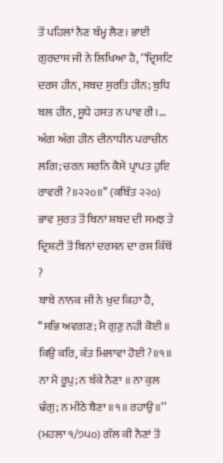ਤੋਂ ਪਹਿਲਾਂ ਨੈਣ ਥੰਮ੍ਹ ਲੈਣ। ਭਾਈ ਗੁਰਦਾਸ ਜੀ ਨੇ ਲਿਖਿਆ ਹੈ, ‘‘ਦ੍ਰਿਸਟਿ ਦਰਸ ਹੀਨ, ਸਬਦ ਸੁਰਤਿ ਹੀਨ; ਬੁਧਿ ਬਲ ਹੀਨ, ਸੂਧੇ ਹਸਤ ਨ ਪਾਵ ਰੀ।… ਅੰਗ ਅੰਗ ਹੀਨ ਦੀਨਾਧੀਨ ਪਰਾਚੀਨ ਲਗਿ; ਚਰਨ ਸਰਨਿ ਕੈਸੇ ਪ੍ਰਾਪਤ ਹੁਇ ਰਾਵਰੀ ?॥੨੨੦॥’’ (ਕਬਿੱਤ ੨੨੦) ਭਾਵ ਸੁਰਤ ਤੋਂ ਬਿਨਾਂ ਸ਼ਬਦ ਦੀ ਸਮਝ ਤੇ ਦ੍ਰਿਸ਼ਟੀ ਤੋਂ ਬਿਨਾਂ ਦਰਸਨ ਦਾ ਰਸ ਕਿੱਥੋਂ ?
ਬਾਬੇ ਨਾਨਕ ਜੀ ਨੇ ਖੁਦ ਕਿਹਾ ਹੈ, ‘‘ਸਭਿ ਅਵਗਣ; ਮੈ ਗੁਣੁ ਨਹੀ ਕੋਈ ॥ ਕਿਉ ਕਰਿ, ਕੰਤ ਮਿਲਾਵਾ ਹੋਈ ?॥੧॥ ਨਾ ਮੈ ਰੂਪੁ; ਨ ਬੰਕੇ ਨੈਣਾ ॥ ਨਾ ਕੁਲ ਢੰਗੁ; ਨ ਮੀਠੇ ਬੈਣਾ ॥੧॥ ਰਹਾਉ ॥’’ (ਮਹਲਾ ੧/੭੫੦) ਗੱਲ ਕੀ ਨੈਣਾਂ ਤੋਂ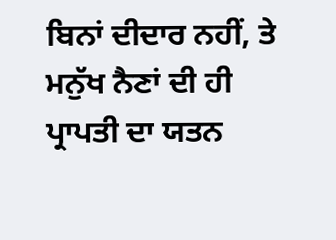ਬਿਨਾਂ ਦੀਦਾਰ ਨਹੀਂ, ਤੇ ਮਨੁੱਖ ਨੈਣਾਂ ਦੀ ਹੀ ਪ੍ਰਾਪਤੀ ਦਾ ਯਤਨ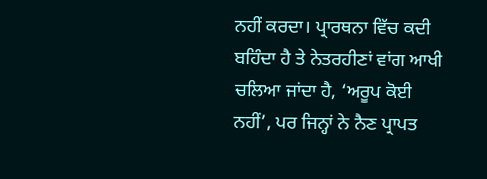ਨਹੀਂ ਕਰਦਾ। ਪ੍ਰਾਰਥਨਾ ਵਿੱਚ ਕਦੀ ਬਹਿੰਦਾ ਹੈ ਤੇ ਨੇਤਰਹੀਣਾਂ ਵਾਂਗ ਆਖੀ ਚਲਿਆ ਜਾਂਦਾ ਹੈ, ‘ਅਰੂਪ ਕੋਈ ਨਹੀਂ’, ਪਰ ਜਿਨ੍ਹਾਂ ਨੇ ਨੈਣ ਪ੍ਰਾਪਤ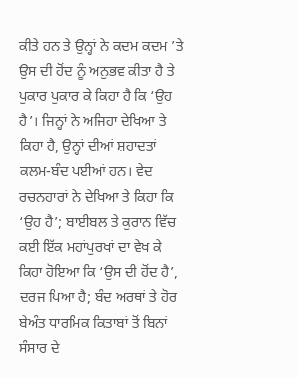ਕੀਤੇ ਹਨ ਤੇ ਉਨ੍ਹਾਂ ਨੇ ਕਦਮ ਕਦਮ ’ਤੇ ਉਸ ਦੀ ਹੋਂਦ ਨੂੰ ਅਨੁਭਵ ਕੀਤਾ ਹੈ ਤੇ ਪੁਕਾਰ ਪੁਕਾਰ ਕੇ ਕਿਹਾ ਹੈ ਕਿ ‘ਉਹ ਹੈ’। ਜਿਨ੍ਹਾਂ ਨੇ ਅਜਿਹਾ ਦੇਖਿਆ ਤੇ ਕਿਹਾ ਹੈ, ਉਨ੍ਹਾਂ ਦੀਆਂ ਸ਼ਹਾਦਤਾਂ ਕਲਮ-ਬੰਦ ਪਈਆਂ ਹਨ। ਵੇਦ ਰਚਨਹਾਰਾਂ ਨੇ ਦੇਖਿਆ ਤੇ ਕਿਹਾ ਕਿ ‘ਉਹ ਹੈ’; ਬਾਈਬਲ ਤੇ ਕੁਰਾਨ ਵਿੱਚ ਕਈ ਇੱਕ ਮਹਾਂਪੁਰਖਾਂ ਦਾ ਵੇਖ ਕੇ ਕਿਹਾ ਹੋਇਆ ਕਿ ‘ਉਸ ਦੀ ਹੋਂਦ ਹੈ’, ਦਰਜ ਪਿਆ ਹੈ; ਬੰਦ ਅਰਥਾਂ ਤੇ ਹੋਰ ਬੇਅੰਤ ਧਾਰਮਿਕ ਕਿਤਾਬਾਂ ਤੋਂ ਬਿਨਾਂ ਸੰਸਾਰ ਦੇ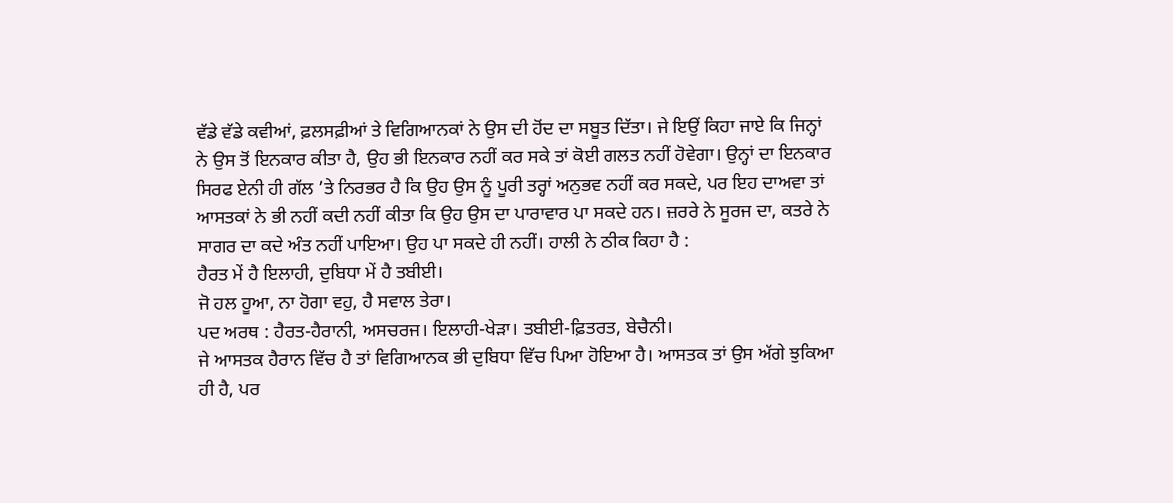ਵੱਡੇ ਵੱਡੇ ਕਵੀਆਂ, ਫ਼ਲਸਫ਼ੀਆਂ ਤੇ ਵਿਗਿਆਨਕਾਂ ਨੇ ਉਸ ਦੀ ਹੋਂਦ ਦਾ ਸਬੂਤ ਦਿੱਤਾ। ਜੇ ਇਉਂ ਕਿਹਾ ਜਾਏ ਕਿ ਜਿਨ੍ਹਾਂ ਨੇ ਉਸ ਤੋਂ ਇਨਕਾਰ ਕੀਤਾ ਹੈ, ਉਹ ਭੀ ਇਨਕਾਰ ਨਹੀਂ ਕਰ ਸਕੇ ਤਾਂ ਕੋਈ ਗਲਤ ਨਹੀਂ ਹੋਵੇਗਾ। ਉਨ੍ਹਾਂ ਦਾ ਇਨਕਾਰ ਸਿਰਫ ਏਨੀ ਹੀ ਗੱਲ ’ਤੇ ਨਿਰਭਰ ਹੈ ਕਿ ਉਹ ਉਸ ਨੂੰ ਪੂਰੀ ਤਰ੍ਹਾਂ ਅਨੁਭਵ ਨਹੀਂ ਕਰ ਸਕਦੇ, ਪਰ ਇਹ ਦਾਅਵਾ ਤਾਂ ਆਸਤਕਾਂ ਨੇ ਭੀ ਨਹੀਂ ਕਦੀ ਨਹੀਂ ਕੀਤਾ ਕਿ ਉਹ ਉਸ ਦਾ ਪਾਰਾਵਾਰ ਪਾ ਸਕਦੇ ਹਨ। ਜ਼ਰਰੇ ਨੇ ਸੂਰਜ ਦਾ, ਕਤਰੇ ਨੇ ਸਾਗਰ ਦਾ ਕਦੇ ਅੰਤ ਨਹੀਂ ਪਾਇਆ। ਉਹ ਪਾ ਸਕਦੇ ਹੀ ਨਹੀਂ। ਹਾਲੀ ਨੇ ਠੀਕ ਕਿਹਾ ਹੈ :
ਹੈਰਤ ਮੇਂ ਹੈ ਇਲਾਹੀ, ਦੁਬਿਧਾ ਮੇਂ ਹੈ ਤਬੀਈ।
ਜੋ ਹਲ ਹੂਆ, ਨਾ ਹੋਗਾ ਵਹੁ, ਹੈ ਸਵਾਲ ਤੇਰਾ।
ਪਦ ਅਰਥ : ਹੈਰਤ-ਹੈਰਾਨੀ, ਅਸਚਰਜ। ਇਲਾਹੀ-ਖੇੜਾ। ਤਬੀਈ-ਫ਼ਿਤਰਤ, ਬੇਚੈਨੀ।
ਜੇ ਆਸਤਕ ਹੈਰਾਨ ਵਿੱਚ ਹੈ ਤਾਂ ਵਿਗਿਆਨਕ ਭੀ ਦੁਬਿਧਾ ਵਿੱਚ ਪਿਆ ਹੋਇਆ ਹੈ। ਆਸਤਕ ਤਾਂ ਉਸ ਅੱਗੇ ਝੁਕਿਆ ਹੀ ਹੈ, ਪਰ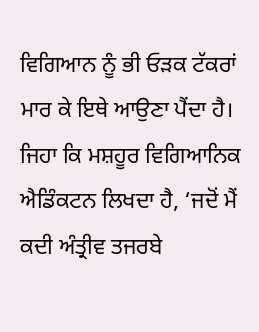ਵਿਗਿਆਨ ਨੂੰ ਭੀ ਓੜਕ ਟੱਕਰਾਂ ਮਾਰ ਕੇ ਇਥੇ ਆਉਣਾ ਪੈਂਦਾ ਹੈ। ਜਿਹਾ ਕਿ ਮਸ਼ਹੂਰ ਵਿਗਿਆਨਿਕ ਐਡਿੰਕਟਨ ਲਿਖਦਾ ਹੈ, ‘ਜਦੋਂ ਮੈਂ ਕਦੀ ਅੰਤ੍ਰੀਵ ਤਜਰਬੇ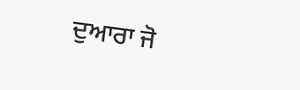ਦੁਆਰਾ ਜੋ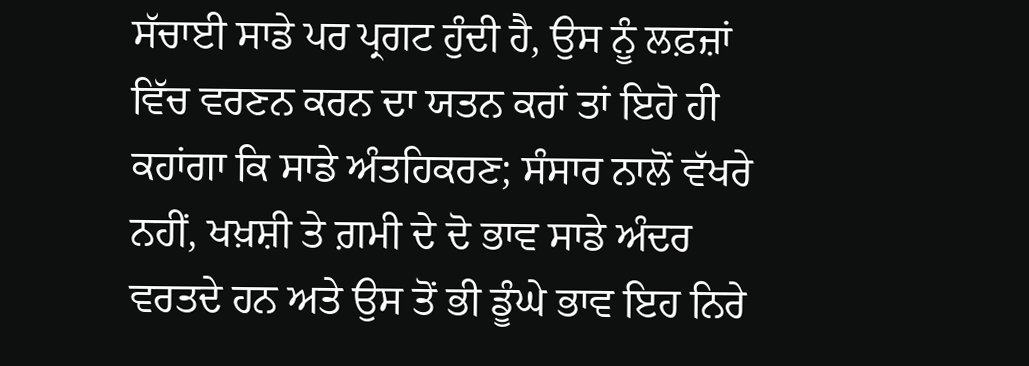ਸੱਚਾਈ ਸਾਡੇ ਪਰ ਪ੍ਰਗਟ ਹੁੰਦੀ ਹੈ, ਉਸ ਨੂੰ ਲਫ਼ਜ਼ਾਂ ਵਿੱਚ ਵਰਣਨ ਕਰਨ ਦਾ ਯਤਨ ਕਰਾਂ ਤਾਂ ਇਹੋ ਹੀ ਕਹਾਂਗਾ ਕਿ ਸਾਡੇ ਅੰਤਹਿਕਰਣ; ਸੰਸਾਰ ਨਾਲੋਂ ਵੱਖਰੇ ਨਹੀਂ, ਖਖ਼ਸ਼ੀ ਤੇ ਗ਼ਮੀ ਦੇ ਦੋ ਭਾਵ ਸਾਡੇ ਅੰਦਰ ਵਰਤਦੇ ਹਨ ਅਤੇ ਉਸ ਤੋਂ ਭੀ ਡੂੰਘੇ ਭਾਵ ਇਹ ਨਿਰੇ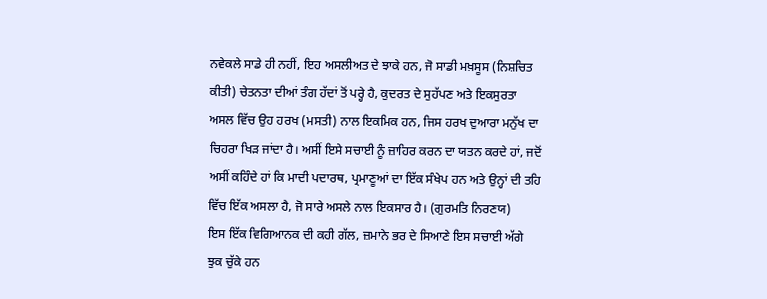ਨਵੇਕਲੇ ਸਾਡੇ ਹੀ ਨਹੀਂ, ਇਹ ਅਸਲੀਅਤ ਦੇ ਝਾਕੇ ਹਨ, ਜੋ ਸਾਡੀ ਮਖ਼ਸੂਸ (ਨਿਸ਼ਚਿਤ ਕੀਤੀ) ਚੇਤਨਤਾ ਦੀਆਂ ਤੰਗ ਹੱਦਾਂ ਤੋਂ ਪਰ੍ਹੇ ਹੈ, ਕੁਦਰਤ ਦੇ ਸੁਹੱਪਣ ਅਤੇ ਇਕਸੁਰਤਾ ਅਸਲ ਵਿੱਚ ਉਹ ਹਰਖ (ਮਸਤੀ) ਨਾਲ ਇਕਮਿਕ ਹਨ, ਜਿਸ ਹਰਖ ਦੁਆਰਾ ਮਨੁੱਖ ਦਾ ਚਿਹਰਾ ਖਿੜ ਜਾਂਦਾ ਹੈ। ਅਸੀਂ ਇਸੇ ਸਚਾਈ ਨੂੰ ਜ਼ਾਹਿਰ ਕਰਨ ਦਾ ਯਤਨ ਕਰਦੇ ਹਾਂ, ਜਦੋਂ ਅਸੀਂ ਕਹਿੰਦੇ ਹਾਂ ਕਿ ਮਾਦੀ ਪਦਾਰਥ, ਪ੍ਰਮਾਣੂਆਂ ਦਾ ਇੱਕ ਸੰਖੇਪ ਹਨ ਅਤੇ ਉਨ੍ਹਾਂ ਦੀ ਤਹਿ ਵਿੱਚ ਇੱਕ ਅਸਲਾ ਹੈ, ਜੋ ਸਾਰੇ ਅਸਲੇ ਨਾਲ ਇਕਸਾਰ ਹੈ। (ਗੁਰਮਤਿ ਨਿਰਣਯ)
ਇਸ ਇੱਕ ਵਿਗਿਆਨਕ ਦੀ ਕਹੀ ਗੱਲ, ਜ਼ਮਾਨੇ ਭਰ ਦੇ ਸਿਆਣੇ ਇਸ ਸਚਾਈ ਅੱਗੇ ਝੁਕ ਚੁੱਕੇ ਹਨ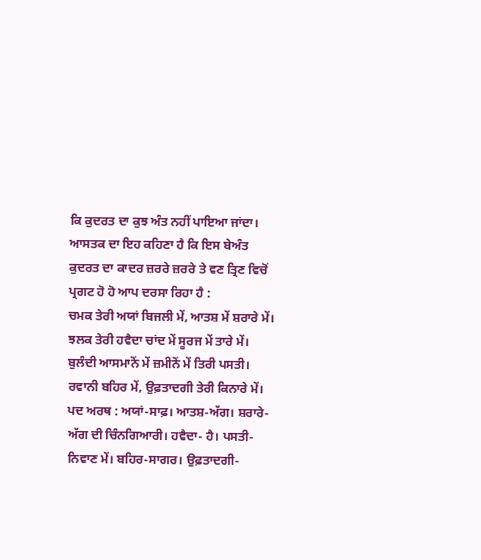ਕਿ ਕੁਦਰਤ ਦਾ ਕੁਝ ਅੰਤ ਨਹੀਂ ਪਾਇਆ ਜਾਂਦਾ। ਆਸਤਕ ਦਾ ਇਹ ਕਹਿਣਾ ਹੈ ਕਿ ਇਸ ਬੇਅੰਤ ਕੁਦਰਤ ਦਾ ਕਾਦਰ ਜ਼ਰਰੇ ਜ਼ਰਰੇ ਤੇ ਵਣ ਤ੍ਰਿਣ ਵਿਚੋਂ ਪ੍ਰਗਟ ਹੋ ਹੋ ਆਪ ਦਰਸਾ ਰਿਹਾ ਹੈ :
ਚਮਕ ਤੇਰੀ ਅਯਾਂ ਬਿਜਲੀ ਮੇਂ, ਆਤਸ਼ ਮੇਂ ਸ਼ਰਾਰੇ ਮੇਂ।
ਝਲਕ ਤੇਰੀ ਹਵੈਦਾ ਚਾਂਦ ਮੇਂ ਸੂਰਜ ਮੇਂ ਤਾਰੇ ਮੇਂ।
ਬੁਲੰਦੀ ਆਸਮਾਨੋਂ ਮੇਂ ਜ਼ਮੀਨੋਂ ਮੇਂ ਤਿਰੀ ਪਸਤੀ।
ਰਵਾਨੀ ਬਹਿਰ ਮੇਂ, ਉਫ਼ਤਾਦਗੀ ਤੇਰੀ ਕਿਨਾਰੇ ਮੇਂ।
ਪਦ ਅਰਥ : ਅਯਾਂ-ਸਾਫ਼। ਆਤਸ਼-ਅੱਗ। ਸ਼ਰਾਰੇ-ਅੱਗ ਦੀ ਚਿੰਨਗਿਆਰੀ। ਹਵੈਦਾ- ਹੈ। ਪਸਤੀ-ਨਿਵਾਣ ਮੇਂ। ਬਹਿਰ-ਸਾਗਰ। ਉਫ਼ਤਾਦਗੀ-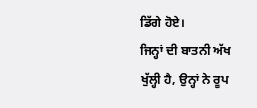ਡਿੱਗੇ ਹੋਏ।
ਜਿਨ੍ਹਾਂ ਦੀ ਬਾਤਨੀ ਅੱਖ ਖੁੱਲ੍ਹੀ ਹੈ, ਉਨ੍ਹਾਂ ਨੇ ਰੂਪ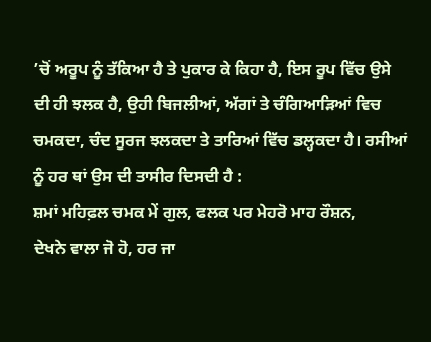’ਚੋਂ ਅਰੂਪ ਨੂੰ ਤੱਕਿਆ ਹੈ ਤੇ ਪੁਕਾਰ ਕੇ ਕਿਹਾ ਹੈ, ਇਸ ਰੂਪ ਵਿੱਚ ਉਸੇ ਦੀ ਹੀ ਝਲਕ ਹੈ, ਉਹੀ ਬਿਜਲੀਆਂ, ਅੱਗਾਂ ਤੇ ਚੰਗਿਆੜਿਆਂ ਵਿਚ ਚਮਕਦਾ, ਚੰਦ ਸੂਰਜ ਝਲਕਦਾ ਤੇ ਤਾਰਿਆਂ ਵਿੱਚ ਡਲ੍ਹਕਦਾ ਹੈ। ਰਸੀਆਂ ਨੂੰ ਹਰ ਥਾਂ ਉਸ ਦੀ ਤਾਸੀਰ ਦਿਸਦੀ ਹੈ :
ਸ਼ਮਾਂ ਮਹਿਫ਼ਲ ਚਮਕ ਮੇਂ ਗੁਲ, ਫਲਕ ਪਰ ਮੇਹਰੋ ਮਾਹ ਰੌਸ਼ਨ,
ਦੇਖਨੇ ਵਾਲਾ ਜੋ ਹੋ, ਹਰ ਜਾ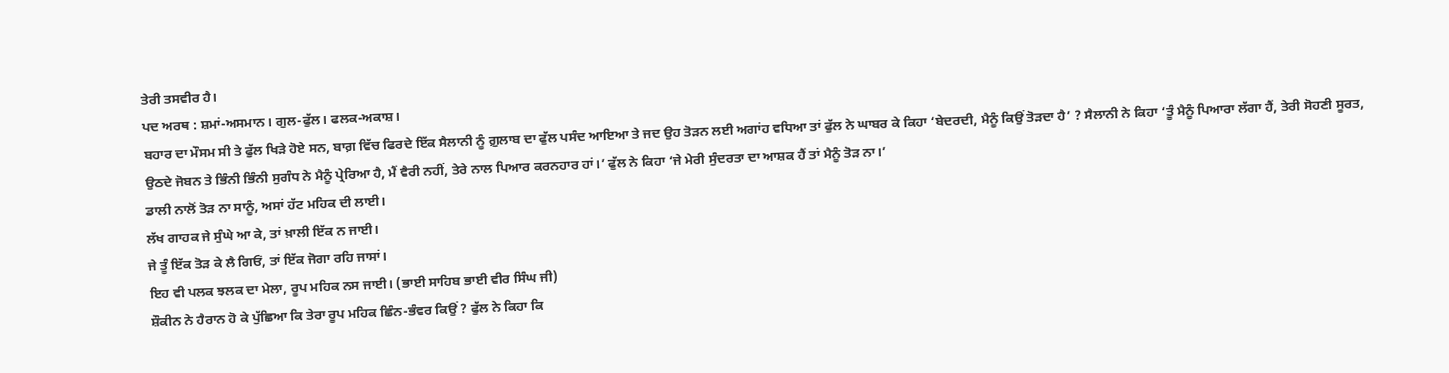ਤੇਰੀ ਤਸਵੀਰ ਹੈ।
ਪਦ ਅਰਥ : ਸ਼ਮਾਂ-ਅਸਮਾਨ। ਗੁਲ-ਫੁੱਲ। ਫਲਕ-ਅਕਾਸ਼।
ਬਹਾਰ ਦਾ ਮੌਸਮ ਸੀ ਤੇ ਫੁੱਲ ਖਿੜੇ ਹੋਏ ਸਨ, ਬਾਗ਼ ਵਿੱਚ ਫਿਰਦੇ ਇੱਕ ਸੈਲਾਨੀ ਨੂੰ ਗ਼ੁਲਾਬ ਦਾ ਫੁੱਲ ਪਸੰਦ ਆਇਆ ਤੇ ਜਦ ਉਹ ਤੋੜਨ ਲਈ ਅਗਾਂਹ ਵਧਿਆ ਤਾਂ ਫੁੱਲ ਨੇ ਘਾਬਰ ਕੇ ਕਿਹਾ ‘ਬੇਦਰਦੀ, ਮੈਨੂੰ ਕਿਉਂ ਤੋੜਦਾ ਹੈ’ ? ਸੈਲਾਨੀ ਨੇ ਕਿਹਾ ‘ਤੂੰ ਮੈਨੂੰ ਪਿਆਰਾ ਲੱਗਾ ਹੈਂ, ਤੇਰੀ ਸੋਹਣੀ ਸੂਰਤ, ਉਠਦੇ ਜੋਬਨ ਤੇ ਭਿੰਨੀ ਭਿੰਨੀ ਸੁਗੰਧ ਨੇ ਮੈਨੂੰ ਪ੍ਰੇਰਿਆ ਹੈ, ਮੈਂ ਵੈਰੀ ਨਹੀਂ, ਤੇਰੇ ਨਾਲ ਪਿਆਰ ਕਰਨਹਾਰ ਹਾਂ।’ ਫੁੱਲ ਨੇ ਕਿਹਾ ‘ਜੇ ਮੇਰੀ ਸੁੰਦਰਤਾ ਦਾ ਆਸ਼ਕ ਹੈਂ ਤਾਂ ਮੈਨੂੰ ਤੋੜ ਨਾ।’
ਡਾਲੀ ਨਾਲੋਂ ਤੋੜ ਨਾ ਸਾਨੂੰ, ਅਸਾਂ ਹੱਟ ਮਹਿਕ ਦੀ ਲਾਈ।
ਲੱਖ ਗਾਹਕ ਜੇ ਸੁੰਘੇ ਆ ਕੇ, ਤਾਂ ਖ਼ਾਲੀ ਇੱਕ ਨ ਜਾਈ।
ਜੇ ਤੂੰ ਇੱਕ ਤੋੜ ਕੇ ਲੈ ਗਿਓਂ, ਤਾਂ ਇੱਕ ਜੋਗਾ ਰਹਿ ਜਾਸਾਂ।
ਇਹ ਵੀ ਪਲਕ ਝਲਕ ਦਾ ਮੇਲਾ, ਰੂਪ ਮਹਿਕ ਨਸ ਜਾਈ। (ਭਾਈ ਸਾਹਿਬ ਭਾਈ ਵੀਰ ਸਿੰਘ ਜੀ)
ਸ਼ੌਕੀਨ ਨੇ ਹੈਰਾਨ ਹੋ ਕੇ ਪੁੱਛਿਆ ਕਿ ਤੇਰਾ ਰੂਪ ਮਹਿਕ ਛਿੰਨ-ਭੰਵਰ ਕਿਉਂ ? ਫੁੱਲ ਨੇ ਕਿਹਾ ਕਿ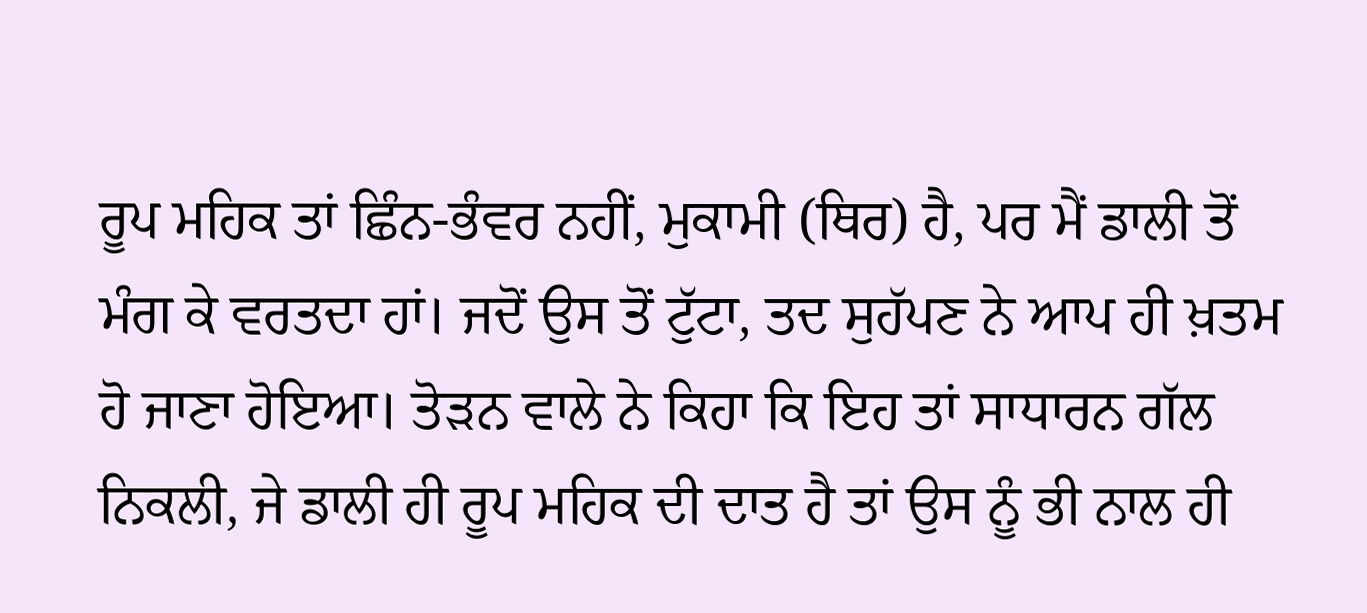ਰੂਪ ਮਹਿਕ ਤਾਂ ਛਿੰਨ-ਭੰਵਰ ਨਹੀਂ, ਮੁਕਾਮੀ (ਥਿਰ) ਹੈ, ਪਰ ਮੈਂ ਡਾਲੀ ਤੋਂ ਮੰਗ ਕੇ ਵਰਤਦਾ ਹਾਂ। ਜਦੋਂ ਉਸ ਤੋਂ ਟੁੱਟਾ, ਤਦ ਸੁਹੱਪਣ ਨੇ ਆਪ ਹੀ ਖ਼ਤਮ ਹੋ ਜਾਣਾ ਹੋਇਆ। ਤੋੜਨ ਵਾਲੇ ਨੇ ਕਿਹਾ ਕਿ ਇਹ ਤਾਂ ਸਾਧਾਰਨ ਗੱਲ ਨਿਕਲੀ, ਜੇ ਡਾਲੀ ਹੀ ਰੂਪ ਮਹਿਕ ਦੀ ਦਾਤ ਹੈ ਤਾਂ ਉਸ ਨੂੰ ਭੀ ਨਾਲ ਹੀ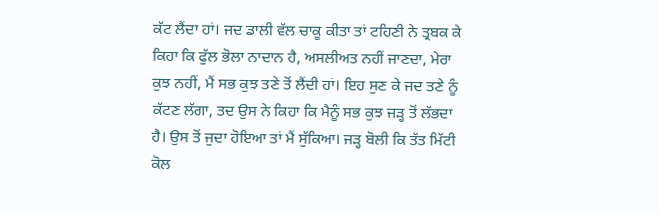ਕੱਟ ਲੈਂਦਾ ਹਾਂ। ਜਦ ਡਾਲੀ ਵੱਲ ਚਾਕੂ ਕੀਤਾ ਤਾਂ ਟਹਿਣੀ ਨੇ ਤ੍ਰਬਕ ਕੇ ਕਿਹਾ ਕਿ ਫੁੱਲ ਭੋਲਾ ਨਾਦਾਨ ਹੈ, ਅਸਲੀਅਤ ਨਹੀਂ ਜਾਣਦਾ, ਮੇਰਾ ਕੁਝ ਨਹੀਂ, ਮੈਂ ਸਭ ਕੁਝ ਤਣੇ ਤੋਂ ਲੈਂਦੀ ਹਾਂ। ਇਹ ਸੁਣ ਕੇ ਜਦ ਤਣੇ ਨੂੰ ਕੱਟਣ ਲੱਗਾ, ਤਦ ਉਸ ਨੇ ਕਿਹਾ ਕਿ ਮੈਨੂੰ ਸਭ ਕੁਝ ਜੜ੍ਹ ਤੋਂ ਲੱਭਦਾ ਹੈ। ਉਸ ਤੋਂ ਜੁਦਾ ਹੋਇਆ ਤਾਂ ਮੈਂ ਸੁੱਕਿਆ। ਜੜ੍ਹ ਬੋਲੀ ਕਿ ਤੱਤ ਮਿੱਟੀ ਕੋਲ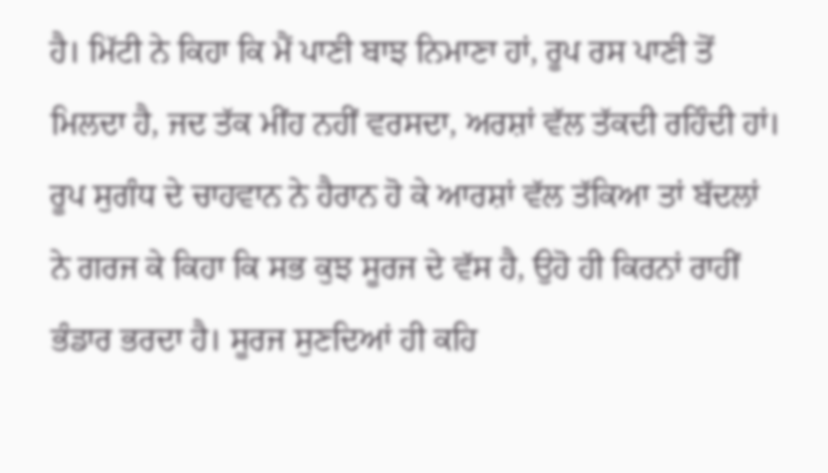ਹੈ। ਮਿੱਟੀ ਨੇ ਕਿਹਾ ਕਿ ਮੈਂ ਪਾਣੀ ਬਾਝ ਨਿਮਾਣਾ ਹਾਂ, ਰੂਪ ਰਸ ਪਾਣੀ ਤੋਂ ਮਿਲਦਾ ਹੈ, ਜਦ ਤੱਕ ਮੀਂਹ ਨਹੀਂ ਵਰਸਦਾ, ਅਰਸ਼ਾਂ ਵੱਲ ਤੱਕਦੀ ਰਹਿੰਦੀ ਹਾਂ। ਰੂਪ ਸੁਗੰਧ ਦੇ ਚਾਹਵਾਨ ਨੇ ਹੈਰਾਨ ਹੋ ਕੇ ਆਰਸ਼ਾਂ ਵੱਲ ਤੱਕਿਆ ਤਾਂ ਬੱਦਲਾਂ ਨੇ ਗਰਜ ਕੇ ਕਿਹਾ ਕਿ ਸਭ ਕੁਝ ਸੂਰਜ ਦੇ ਵੱਸ ਹੈ, ਉਹੋ ਹੀ ਕਿਰਨਾਂ ਰਾਹੀਂ ਭੰਡਾਰ ਭਰਦਾ ਹੈ। ਸੂਰਜ ਸੁਣਦਿਆਂ ਹੀ ਕਹਿ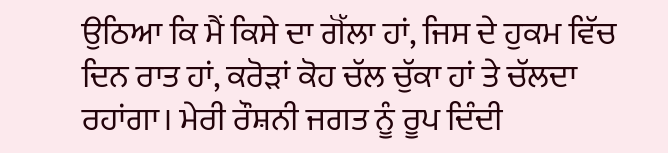ਉਠਿਆ ਕਿ ਮੈਂ ਕਿਸੇ ਦਾ ਗੋੱਲਾ ਹਾਂ, ਜਿਸ ਦੇ ਹੁਕਮ ਵਿੱਚ ਦਿਨ ਰਾਤ ਹਾਂ, ਕਰੋੜਾਂ ਕੋਹ ਚੱਲ ਚੁੱਕਾ ਹਾਂ ਤੇ ਚੱਲਦਾ ਰਹਾਂਗਾ। ਮੇਰੀ ਰੌਸ਼ਨੀ ਜਗਤ ਨੂੰ ਰੂਪ ਦਿੰਦੀ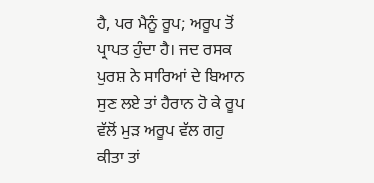ਹੈ, ਪਰ ਮੈਨੂੰ ਰੂਪ; ਅਰੂਪ ਤੋਂ ਪ੍ਰਾਪਤ ਹੁੰਦਾ ਹੈ। ਜਦ ਰਸਕ ਪੁਰਸ਼ ਨੇ ਸਾਰਿਆਂ ਦੇ ਬਿਆਨ ਸੁਣ ਲਏ ਤਾਂ ਹੈਰਾਨ ਹੋ ਕੇ ਰੂਪ ਵੱਲੋਂ ਮੁੜ ਅਰੂਪ ਵੱਲ ਗਹੁ ਕੀਤਾ ਤਾਂ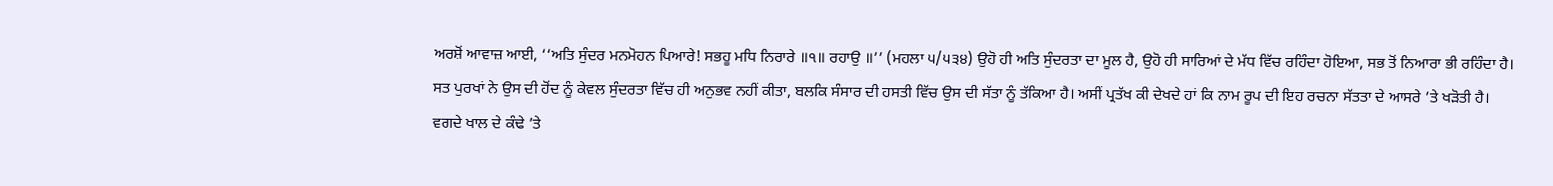ਅਰਸ਼ੋਂ ਆਵਾਜ਼ ਆਈ, ‘‘ਅਤਿ ਸੁੰਦਰ ਮਨਮੋਹਨ ਪਿਆਰੇ! ਸਭਹੂ ਮਧਿ ਨਿਰਾਰੇ ॥੧॥ ਰਹਾਉ ॥’’ (ਮਹਲਾ ੫/੫੩੪) ਉਹੋ ਹੀ ਅਤਿ ਸੁੰਦਰਤਾ ਦਾ ਮੂਲ ਹੈ, ਉਹੋ ਹੀ ਸਾਰਿਆਂ ਦੇ ਮੱਧ ਵਿੱਚ ਰਹਿੰਦਾ ਹੋਇਆ, ਸਭ ਤੋਂ ਨਿਆਰਾ ਭੀ ਰਹਿੰਦਾ ਹੈ।
ਸਤ ਪੁਰਖਾਂ ਨੇ ਉਸ ਦੀ ਹੋਂਦ ਨੂੰ ਕੇਵਲ ਸੁੰਦਰਤਾ ਵਿੱਚ ਹੀ ਅਨੁਭਵ ਨਹੀਂ ਕੀਤਾ, ਬਲਕਿ ਸੰਸਾਰ ਦੀ ਹਸਤੀ ਵਿੱਚ ਉਸ ਦੀ ਸੱਤਾ ਨੂੰ ਤੱਕਿਆ ਹੈ। ਅਸੀਂ ਪ੍ਰਤੱਖ ਕੀ ਦੇਖਦੇ ਹਾਂ ਕਿ ਨਾਮ ਰੂਪ ਦੀ ਇਹ ਰਚਨਾ ਸੱਤਤਾ ਦੇ ਆਸਰੇ ’ਤੇ ਖੜੋਤੀ ਹੈ।
ਵਗਦੇ ਖਾਲ ਦੇ ਕੰਢੇ ’ਤੇ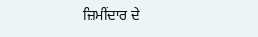ਜ਼ਿਮੀਂਦਾਰ ਦੇ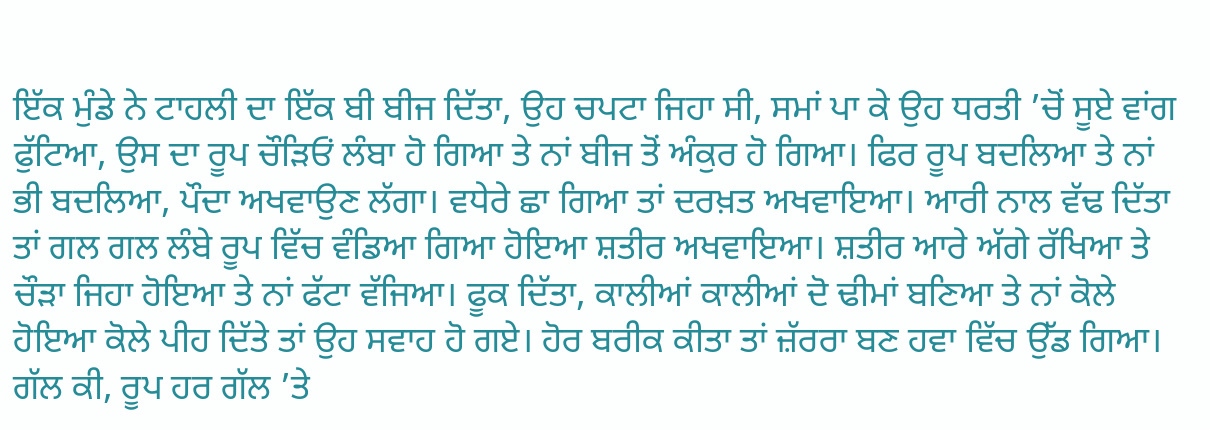ਇੱਕ ਮੁੰਡੇ ਨੇ ਟਾਹਲੀ ਦਾ ਇੱਕ ਬੀ ਬੀਜ ਦਿੱਤਾ, ਉਹ ਚਪਟਾ ਜਿਹਾ ਸੀ, ਸਮਾਂ ਪਾ ਕੇ ਉਹ ਧਰਤੀ ’ਚੋਂ ਸੂਏ ਵਾਂਗ ਫੁੱਟਿਆ, ਉਸ ਦਾ ਰੂਪ ਚੌੜਿਓਂ ਲੰਬਾ ਹੋ ਗਿਆ ਤੇ ਨਾਂ ਬੀਜ ਤੋਂ ਅੰਕੁਰ ਹੋ ਗਿਆ। ਫਿਰ ਰੂਪ ਬਦਲਿਆ ਤੇ ਨਾਂ ਭੀ ਬਦਲਿਆ, ਪੌਦਾ ਅਖਵਾਉਣ ਲੱਗਾ। ਵਧੇਰੇ ਛਾ ਗਿਆ ਤਾਂ ਦਰਖ਼ਤ ਅਖਵਾਇਆ। ਆਰੀ ਨਾਲ ਵੱਢ ਦਿੱਤਾ ਤਾਂ ਗਲ ਗਲ ਲੰਬੇ ਰੂਪ ਵਿੱਚ ਵੰਡਿਆ ਗਿਆ ਹੋਇਆ ਸ਼ਤੀਰ ਅਖਵਾਇਆ। ਸ਼ਤੀਰ ਆਰੇ ਅੱਗੇ ਰੱਖਿਆ ਤੇ ਚੌੜਾ ਜਿਹਾ ਹੋਇਆ ਤੇ ਨਾਂ ਫੱਟਾ ਵੱਜਿਆ। ਫੂਕ ਦਿੱਤਾ, ਕਾਲੀਆਂ ਕਾਲੀਆਂ ਦੋ ਢੀਮਾਂ ਬਣਿਆ ਤੇ ਨਾਂ ਕੋਲੇ ਹੋਇਆ ਕੋਲੇ ਪੀਹ ਦਿੱਤੇ ਤਾਂ ਉਹ ਸਵਾਹ ਹੋ ਗਏ। ਹੋਰ ਬਰੀਕ ਕੀਤਾ ਤਾਂ ਜ਼ੱਰਰਾ ਬਣ ਹਵਾ ਵਿੱਚ ਉੱਡ ਗਿਆ। ਗੱਲ ਕੀ, ਰੂਪ ਹਰ ਗੱਲ ’ਤੇ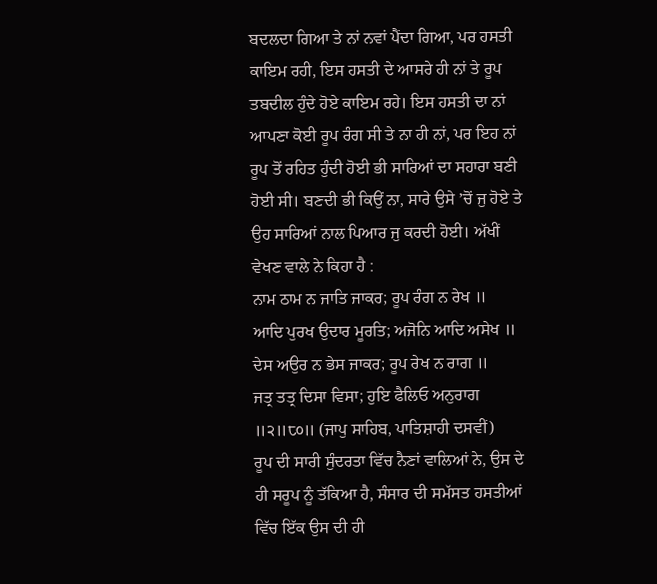ਬਦਲਦਾ ਗਿਆ ਤੇ ਨਾਂ ਨਵਾਂ ਪੈਂਦਾ ਗਿਆ, ਪਰ ਹਸਤੀ ਕਾਇਮ ਰਹੀ, ਇਸ ਹਸਤੀ ਦੇ ਆਸਰੇ ਹੀ ਨਾਂ ਤੇ ਰੂਪ ਤਬਦੀਲ ਹੁੰਦੇ ਹੋਏ ਕਾਇਮ ਰਹੇ। ਇਸ ਹਸਤੀ ਦਾ ਨਾਂ ਆਪਣਾ ਕੋਈ ਰੂਪ ਰੰਗ ਸੀ ਤੇ ਨਾ ਹੀ ਨਾਂ, ਪਰ ਇਹ ਨਾਂ ਰੂਪ ਤੋਂ ਰਹਿਤ ਹੁੰਦੀ ਹੋਈ ਭੀ ਸਾਰਿਆਂ ਦਾ ਸਹਾਰਾ ਬਣੀ ਹੋਈ ਸੀ। ਬਣਦੀ ਭੀ ਕਿਉਂ ਨਾ, ਸਾਰੇ ਉਸੇ ’ਚੋਂ ਜੁ ਹੋਏ ਤੇ ਉਹ ਸਾਰਿਆਂ ਨਾਲ ਪਿਆਰ ਜੁ ਕਰਦੀ ਹੋਈ। ਅੱਖੀਂ ਵੇਖਣ ਵਾਲੇ ਨੇ ਕਿਹਾ ਹੈ :
ਨਾਮ ਠਾਮ ਨ ਜਾਤਿ ਜਾਕਰ; ਰੂਪ ਰੰਗ ਨ ਰੇਖ ॥
ਆਦਿ ਪੁਰਖ ਉਦਾਰ ਮੂਰਤਿ; ਅਜੋਨਿ ਆਦਿ ਅਸੇਖ ॥
ਦੇਸ ਅਉਰ ਨ ਭੇਸ ਜਾਕਰ; ਰੂਪ ਰੇਖ ਨ ਰਾਗ ॥
ਜਤ੍ਰ ਤਤ੍ਰ ਦਿਸਾ ਵਿਸਾ; ਹੁਇ ਫੈਲਿਓ ਅਨੁਰਾਗ ॥੨॥੮੦॥ (ਜਾਪੁ ਸਾਹਿਬ, ਪਾਤਿਸ਼ਾਹੀ ਦਸਵੀਂ)
ਰੂਪ ਦੀ ਸਾਰੀ ਸੁੰਦਰਤਾ ਵਿੱਚ ਨੈਣਾਂ ਵਾਲਿਆਂ ਨੇ, ਉਸ ਦੇ ਹੀ ਸਰੂਪ ਨੂੰ ਤੱਕਿਆ ਹੈ, ਸੰਸਾਰ ਦੀ ਸਮੱਸਤ ਹਸਤੀਆਂ ਵਿੱਚ ਇੱਕ ਉਸ ਦੀ ਹੀ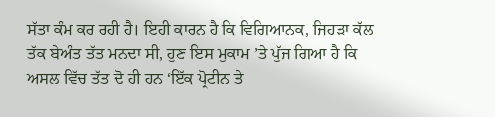ਸੱਤਾ ਕੰਮ ਕਰ ਰਹੀ ਹੈ। ਇਹੀ ਕਾਰਨ ਹੈ ਕਿ ਵਿਗਿਆਨਕ, ਜਿਹੜਾ ਕੱਲ ਤੱਕ ਬੇਅੰਤ ਤੱਤ ਮਨਦਾ ਸੀ, ਹੁਣ ਇਸ ਮੁਕਾਮ ’ਤੇ ਪੁੱਜ ਗਿਆ ਹੈ ਕਿ ਅਸਲ ਵਿੱਚ ਤੱਤ ਦੋ ਹੀ ਹਨ ‘ਇੱਕ ਪ੍ਰੋਟੀਨ ਤੇ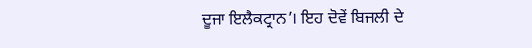ਦੂਜਾ ਇਲੈਕਟ੍ਰਾਨ’। ਇਹ ਦੋਵੇਂ ਬਿਜਲੀ ਦੇ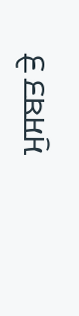ਮੁਸਬਤ ਤੇ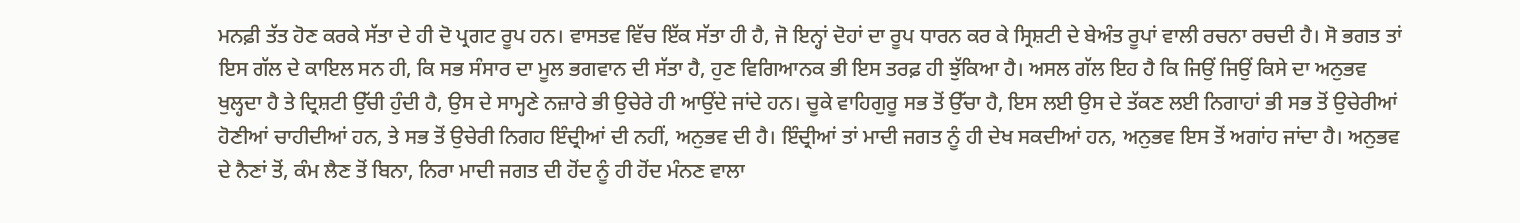ਮਨਫ਼ੀ ਤੱਤ ਹੋਣ ਕਰਕੇ ਸੱਤਾ ਦੇ ਹੀ ਦੋ ਪ੍ਰਗਟ ਰੂਪ ਹਨ। ਵਾਸਤਵ ਵਿੱਚ ਇੱਕ ਸੱਤਾ ਹੀ ਹੈ, ਜੋ ਇਨ੍ਹਾਂ ਦੋਹਾਂ ਦਾ ਰੂਪ ਧਾਰਨ ਕਰ ਕੇ ਸ੍ਰਿਸ਼ਟੀ ਦੇ ਬੇਅੰਤ ਰੂਪਾਂ ਵਾਲੀ ਰਚਨਾ ਰਚਦੀ ਹੈ। ਸੋ ਭਗਤ ਤਾਂ ਇਸ ਗੱਲ ਦੇ ਕਾਇਲ ਸਨ ਹੀ, ਕਿ ਸਭ ਸੰਸਾਰ ਦਾ ਮੂਲ ਭਗਵਾਨ ਦੀ ਸੱਤਾ ਹੈ, ਹੁਣ ਵਿਗਿਆਨਕ ਭੀ ਇਸ ਤਰਫ਼ ਹੀ ਝੁੱਕਿਆ ਹੈ। ਅਸਲ ਗੱਲ ਇਹ ਹੈ ਕਿ ਜਿਉਂ ਜਿਉਂ ਕਿਸੇ ਦਾ ਅਨੁਭਵ ਖੁਲ੍ਹਦਾ ਹੈ ਤੇ ਦ੍ਰਿਸ਼ਟੀ ਉੱਚੀ ਹੁੰਦੀ ਹੈ, ਉਸ ਦੇ ਸਾਮ੍ਹਣੇ ਨਜ਼ਾਰੇ ਭੀ ਉਚੇਰੇ ਹੀ ਆਉਂਦੇ ਜਾਂਦੇ ਹਨ। ਚੂਕੇ ਵਾਹਿਗੁਰੂ ਸਭ ਤੋਂ ਉੱਚਾ ਹੈ, ਇਸ ਲਈ ਉਸ ਦੇ ਤੱਕਣ ਲਈ ਨਿਗਾਹਾਂ ਭੀ ਸਭ ਤੋਂ ਉਚੇਰੀਆਂ ਹੋਣੀਆਂ ਚਾਹੀਦੀਆਂ ਹਨ, ਤੇ ਸਭ ਤੋਂ ਉਚੇਰੀ ਨਿਗਹ ਇੰਦ੍ਰੀਆਂ ਦੀ ਨਹੀਂ, ਅਨੁਭਵ ਦੀ ਹੈ। ਇੰਦ੍ਰੀਆਂ ਤਾਂ ਮਾਦੀ ਜਗਤ ਨੂੰ ਹੀ ਦੇਖ ਸਕਦੀਆਂ ਹਨ, ਅਨੁਭਵ ਇਸ ਤੋਂ ਅਗਾਂਹ ਜਾਂਦਾ ਹੈ। ਅਨੁਭਵ ਦੇ ਨੈਣਾਂ ਤੋਂ, ਕੰਮ ਲੈਣ ਤੋਂ ਬਿਨਾ, ਨਿਰਾ ਮਾਦੀ ਜਗਤ ਦੀ ਹੋਂਦ ਨੂੰ ਹੀ ਹੋਂਦ ਮੰਨਣ ਵਾਲਾ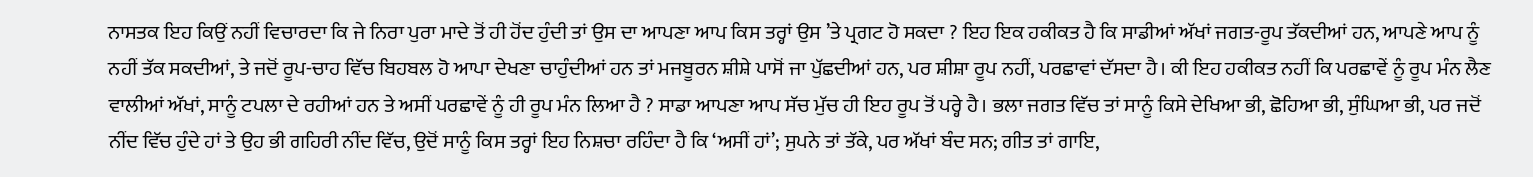ਨਾਸਤਕ ਇਹ ਕਿਉਂ ਨਹੀਂ ਵਿਚਾਰਦਾ ਕਿ ਜੇ ਨਿਰਾ ਪੁਰਾ ਮਾਦੇ ਤੋਂ ਹੀ ਹੋਂਦ ਹੁੰਦੀ ਤਾਂ ਉਸ ਦਾ ਆਪਣਾ ਆਪ ਕਿਸ ਤਰ੍ਹਾਂ ਉਸ ’ਤੇ ਪ੍ਰਗਟ ਹੋ ਸਕਦਾ ? ਇਹ ਇਕ ਹਕੀਕਤ ਹੈ ਕਿ ਸਾਡੀਆਂ ਅੱਖਾਂ ਜਗਤ-ਰੂਪ ਤੱਕਦੀਆਂ ਹਨ, ਆਪਣੇ ਆਪ ਨੂੰ ਨਹੀਂ ਤੱਕ ਸਕਦੀਆਂ, ਤੇ ਜਦੋਂ ਰੂਪ-ਚਾਹ ਵਿੱਚ ਬਿਹਬਲ ਹੋ ਆਪਾ ਦੇਖਣਾ ਚਾਹੁੰਦੀਆਂ ਹਨ ਤਾਂ ਮਜਬੂਰਨ ਸ਼ੀਸ਼ੇ ਪਾਸੋਂ ਜਾ ਪੁੱਛਦੀਆਂ ਹਨ, ਪਰ ਸ਼ੀਸ਼ਾ ਰੂਪ ਨਹੀਂ, ਪਰਛਾਵਾਂ ਦੱਸਦਾ ਹੈ। ਕੀ ਇਹ ਹਕੀਕਤ ਨਹੀਂ ਕਿ ਪਰਛਾਵੇਂ ਨੂੰ ਰੂਪ ਮੰਨ ਲੈਣ ਵਾਲੀਆਂ ਅੱਖਾਂ, ਸਾਨੂੰ ਟਪਲਾ ਦੇ ਰਹੀਆਂ ਹਨ ਤੇ ਅਸੀਂ ਪਰਛਾਵੇਂ ਨੂੰ ਹੀ ਰੂਪ ਮੰਨ ਲਿਆ ਹੈ ? ਸਾਡਾ ਆਪਣਾ ਆਪ ਸੱਚ ਮੁੱਚ ਹੀ ਇਹ ਰੂਪ ਤੋਂ ਪਰ੍ਹੇ ਹੈ। ਭਲਾ ਜਗਤ ਵਿੱਚ ਤਾਂ ਸਾਨੂੰ ਕਿਸੇ ਦੇਖਿਆ ਭੀ, ਛੋਹਿਆ ਭੀ, ਸੁੰਘਿਆ ਭੀ, ਪਰ ਜਦੋਂ ਨੀਂਦ ਵਿੱਚ ਹੁੰਦੇ ਹਾਂ ਤੇ ਉਹ ਭੀ ਗਹਿਰੀ ਨੀਂਦ ਵਿੱਚ, ਉਦੋਂ ਸਾਨੂੰ ਕਿਸ ਤਰ੍ਹਾਂ ਇਹ ਨਿਸ਼ਚਾ ਰਹਿੰਦਾ ਹੈ ਕਿ ‘ਅਸੀਂ ਹਾਂ’; ਸੁਪਨੇ ਤਾਂ ਤੱਕੇ, ਪਰ ਅੱਖਾਂ ਬੰਦ ਸਨ; ਗੀਤ ਤਾਂ ਗਾਇ,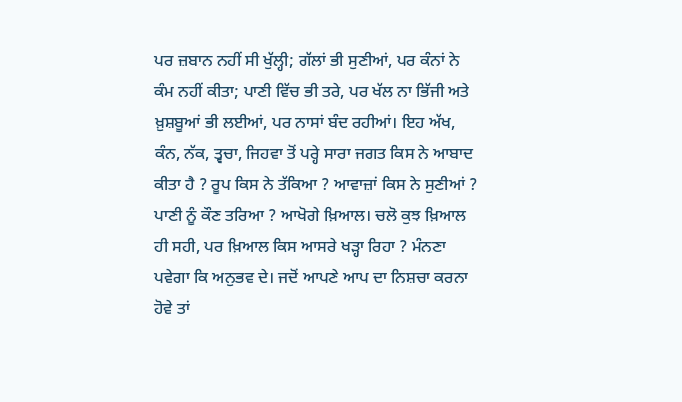ਪਰ ਜ਼ਬਾਨ ਨਹੀਂ ਸੀ ਖੁੱਲ੍ਹੀ; ਗੱਲਾਂ ਭੀ ਸੁਣੀਆਂ, ਪਰ ਕੰਨਾਂ ਨੇ ਕੰਮ ਨਹੀਂ ਕੀਤਾ; ਪਾਣੀ ਵਿੱਚ ਭੀ ਤਰੇ, ਪਰ ਖੱਲ ਨਾ ਭਿੱਜੀ ਅਤੇ ਖ਼ੁਸ਼ਬੂਆਂ ਭੀ ਲਈਆਂ, ਪਰ ਨਾਸਾਂ ਬੰਦ ਰਹੀਆਂ। ਇਹ ਅੱਖ, ਕੰਨ, ਨੱਕ, ਤ੍ਵਚਾ, ਜਿਹਵਾ ਤੋਂ ਪਰ੍ਹੇ ਸਾਰਾ ਜਗਤ ਕਿਸ ਨੇ ਆਬਾਦ ਕੀਤਾ ਹੈ ? ਰੂਪ ਕਿਸ ਨੇ ਤੱਕਿਆ ? ਆਵਾਜ਼ਾਂ ਕਿਸ ਨੇ ਸੁਣੀਆਂ ? ਪਾਣੀ ਨੂੰ ਕੌਣ ਤਰਿਆ ? ਆਖੋਗੇ ਖ਼ਿਆਲ। ਚਲੋ ਕੁਝ ਖ਼ਿਆਲ ਹੀ ਸਹੀ, ਪਰ ਖ਼ਿਆਲ ਕਿਸ ਆਸਰੇ ਖੜ੍ਹਾ ਰਿਹਾ ? ਮੰਨਣਾ ਪਵੇਗਾ ਕਿ ਅਨੁਭਵ ਦੇ। ਜਦੋਂ ਆਪਣੇ ਆਪ ਦਾ ਨਿਸ਼ਚਾ ਕਰਨਾ ਹੋਵੇ ਤਾਂ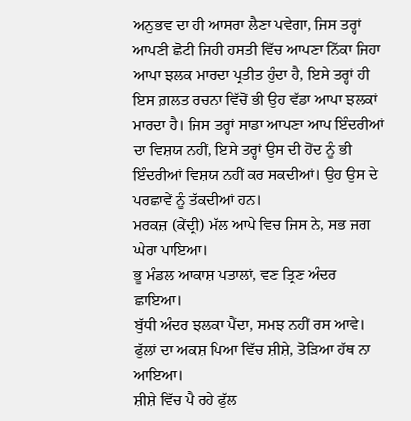ਅਨੁਭਵ ਦਾ ਹੀ ਆਸਰਾ ਲੈਣਾ ਪਵੇਗਾ, ਜਿਸ ਤਰ੍ਹਾਂ ਆਪਣੀ ਛੋਟੀ ਜਿਹੀ ਹਸਤੀ ਵਿੱਚ ਆਪਣਾ ਨਿੱਕਾ ਜਿਹਾ ਆਪਾ ਝਲਕ ਮਾਰਦਾ ਪ੍ਰਤੀਤ ਹੁੰਦਾ ਹੈ, ਇਸੇ ਤਰ੍ਹਾਂ ਹੀ ਇਸ ਗ਼ਲਤ ਰਚਨਾ ਵਿੱਚੋਂ ਭੀ ਉਹ ਵੱਡਾ ਆਪਾ ਝਲਕਾਂ ਮਾਰਦਾ ਹੈ। ਜਿਸ ਤਰ੍ਹਾਂ ਸਾਡਾ ਆਪਣਾ ਆਪ ਇੰਦਰੀਆਂ ਦਾ ਵਿਸ਼ਯ ਨਹੀਂ, ਇਸੇ ਤਰ੍ਹਾਂ ਉਸ ਦੀ ਹੋਂਦ ਨੂੰ ਭੀ ਇੰਦਰੀਆਂ ਵਿਸ਼ਯ ਨਹੀਂ ਕਰ ਸਕਦੀਆਂ। ਉਹ ਉਸ ਦੇ ਪਰਛਾਵੇਂ ਨੂੰ ਤੱਕਦੀਆਂ ਹਨ।
ਮਰਕਜ਼ (ਕੇਂਦ੍ਰੀ) ਮੱਲ ਆਪੇ ਵਿਚ ਜਿਸ ਨੇ, ਸਭ ਜਗ ਘੇਰਾ ਪਾਇਆ।
ਭੂ ਮੰਡਲ ਆਕਾਸ਼ ਪਤਾਲਾਂ, ਵਣ ਤ੍ਰਿਣ ਅੰਦਰ ਛਾਇਆ।
ਬੁੱਧੀ ਅੰਦਰ ਝਲਕਾ ਪੈਂਦਾ, ਸਮਝ ਨਹੀਂ ਰਸ ਆਵੇ।
ਫੁੱਲਾਂ ਦਾ ਅਕਸ਼ ਪਿਆ ਵਿੱਚ ਸ਼ੀਸ਼ੇ, ਤੋੜਿਆ ਹੱਥ ਨਾ ਆਇਆ।
ਸ਼ੀਸ਼ੇ ਵਿੱਚ ਪੈ ਰਹੇ ਫੁੱਲ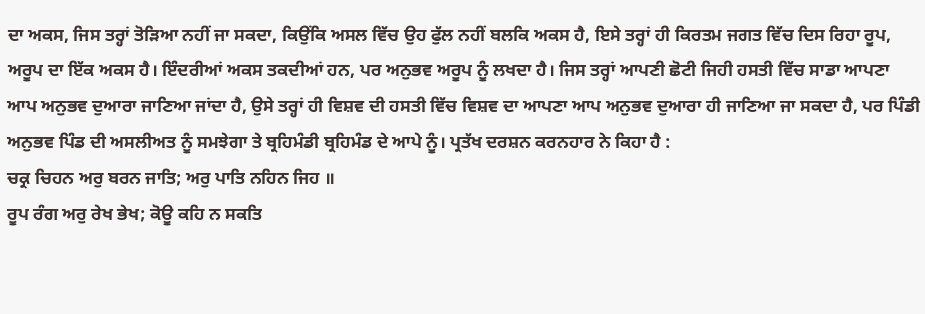ਦਾ ਅਕਸ, ਜਿਸ ਤਰ੍ਹਾਂ ਤੋੜਿਆ ਨਹੀਂ ਜਾ ਸਕਦਾ, ਕਿਉਂਕਿ ਅਸਲ ਵਿੱਚ ਉਹ ਫੁੱਲ ਨਹੀਂ ਬਲਕਿ ਅਕਸ ਹੈ, ਇਸੇ ਤਰ੍ਹਾਂ ਹੀ ਕਿਰਤਮ ਜਗਤ ਵਿੱਚ ਦਿਸ ਰਿਹਾ ਰੂਪ, ਅਰੂਪ ਦਾ ਇੱਕ ਅਕਸ ਹੈ। ਇੰਦਰੀਆਂ ਅਕਸ ਤਕਦੀਆਂ ਹਨ, ਪਰ ਅਨੁਭਵ ਅਰੂਪ ਨੂੰ ਲਖਦਾ ਹੈ। ਜਿਸ ਤਰ੍ਹਾਂ ਆਪਣੀ ਛੋਟੀ ਜਿਹੀ ਹਸਤੀ ਵਿੱਚ ਸਾਡਾ ਆਪਣਾ ਆਪ ਅਨੁਭਵ ਦੁਆਰਾ ਜਾਣਿਆ ਜਾਂਦਾ ਹੈ, ਉਸੇ ਤਰ੍ਹਾਂ ਹੀ ਵਿਸ਼ਵ ਦੀ ਹਸਤੀ ਵਿੱਚ ਵਿਸ਼ਵ ਦਾ ਆਪਣਾ ਆਪ ਅਨੁਭਵ ਦੁਆਰਾ ਹੀ ਜਾਣਿਆ ਜਾ ਸਕਦਾ ਹੈ, ਪਰ ਪਿੰਡੀ ਅਨੁਭਵ ਪਿੰਡ ਦੀ ਅਸਲੀਅਤ ਨੂੰ ਸਮਝੇਗਾ ਤੇ ਬ੍ਰਹਿਮੰਡੀ ਬ੍ਰਹਿਮੰਡ ਦੇ ਆਪੇ ਨੂੰ। ਪ੍ਰਤੱਖ ਦਰਸ਼ਨ ਕਰਨਹਾਰ ਨੇ ਕਿਹਾ ਹੈ :
ਚਕ੍ਰ ਚਿਹਨ ਅਰੁ ਬਰਨ ਜਾਤਿ; ਅਰੁ ਪਾਤਿ ਨਹਿਨ ਜਿਹ ॥
ਰੂਪ ਰੰਗ ਅਰੁ ਰੇਖ ਭੇਖ; ਕੋਊ ਕਹਿ ਨ ਸਕਤਿ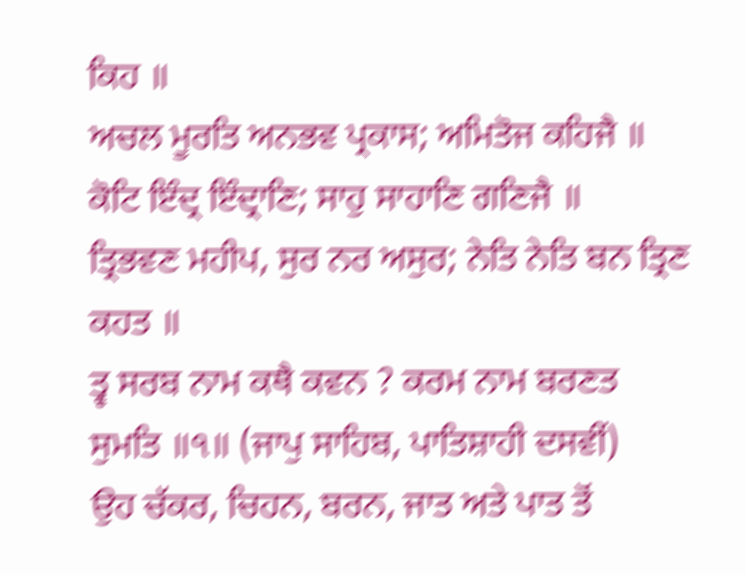ਕਿਹ ॥
ਅਚਲ ਮੂਰਤਿ ਅਨਭਵ ਪ੍ਰਕਾਸ; ਅਮਿਤੋਜ ਕਹਿਜੈ ॥
ਕੋਟਿ ਇੰਦ੍ਰ ਇੰਦ੍ਰਾਣਿ; ਸਾਹੁ ਸਾਹਾਣਿ ਗਣਿਜੈ ॥
ਤ੍ਰਿਭਵਣ ਮਹੀਪ, ਸੁਰ ਨਰ ਅਸੁਰ; ਨੇਤਿ ਨੇਤਿ ਬਨ ਤ੍ਰਿਣ ਕਹਤ ॥
ਤ੍ਵ ਸਰਬ ਨਾਮ ਕਥੈ ਕਵਨ ? ਕਰਮ ਨਾਮ ਬਰਣਤ ਸੁਮਤਿ ॥੧॥ (ਜਾਪੁ ਸਾਹਿਬ, ਪਾਤਿਸ਼ਾਹੀ ਦਸਵੀਂ)
ਉਹ ਚੱਕਰ, ਚਿਹਨ, ਬਰਨ, ਜਾਤ ਅਤੇ ਪਾਤ ਤੋਂ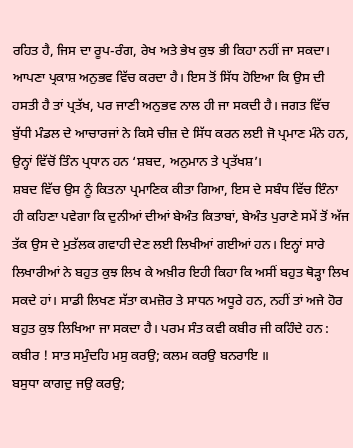ਰਹਿਤ ਹੈ, ਜਿਸ ਦਾ ਰੂਪ-ਰੰਗ, ਰੇਖ ਅਤੇ ਭੇਖ ਕੁਝ ਭੀ ਕਿਹਾ ਨਹੀਂ ਜਾ ਸਕਦਾ। ਆਪਣਾ ਪ੍ਰਕਾਸ਼ ਅਨੁਭਵ ਵਿੱਚ ਕਰਦਾ ਹੈ। ਇਸ ਤੋਂ ਸਿੱਧ ਹੋਇਆ ਕਿ ਉਸ ਦੀ ਹਸਤੀ ਹੈ ਤਾਂ ਪ੍ਰਤੱਖ, ਪਰ ਜਾਣੀ ਅਨੁਭਵ ਨਾਲ ਹੀ ਜਾ ਸਕਦੀ ਹੈ। ਜਗਤ ਵਿੱਚ ਬੁੱਧੀ ਮੰਡਲ ਦੇ ਆਚਾਰਜਾਂ ਨੇ ਕਿਸੇ ਚੀਜ਼ ਦੇ ਸਿੱਧ ਕਰਨ ਲਈ ਜੋ ਪ੍ਰਮਾਣ ਮੰਨੇ ਹਨ, ਉਨ੍ਹਾਂ ਵਿੱਚੋਂ ਤਿੰਨ ਪ੍ਰਧਾਨ ਹਨ ‘ਸ਼ਬਦ, ਅਨੁਮਾਨ ਤੇ ਪ੍ਰਤੱਖਸ਼’।
ਸ਼ਬਦ ਵਿੱਚ ਉਸ ਨੂੰ ਕਿਤਨਾ ਪ੍ਰਮਾਣਿਕ ਕੀਤਾ ਗਿਆ, ਇਸ ਦੇ ਸਬੰਧ ਵਿੱਚ ਇੰਨਾ ਹੀ ਕਹਿਣਾ ਪਵੇਗਾ ਕਿ ਦੁਨੀਆਂ ਦੀਆਂ ਬੇਅੰਤ ਕਿਤਾਬਾਂ, ਬੇਅੰਤ ਪੁਰਾਣੇ ਸਮੇਂ ਤੋਂ ਅੱਜ ਤੱਕ ਉਸ ਦੇ ਮੁਤੱਲਕ ਗਵਾਹੀ ਦੇਣ ਲਈ ਲਿਖੀਆਂ ਗਈਆਂ ਹਨ। ਇਨ੍ਹਾਂ ਸਾਰੇ ਲਿਖਾਰੀਆਂ ਨੇ ਬਹੁਤ ਕੁਝ ਲਿਖ ਕੇ ਅਖ਼ੀਰ ਇਹੀ ਕਿਹਾ ਕਿ ਅਸੀਂ ਬਹੁਤ ਥੋੜ੍ਹਾ ਲਿਖ ਸਕਦੇ ਹਾਂ। ਸਾਡੀ ਲਿਖਣ ਸੱਤਾ ਕਮਜ਼ੋਰ ਤੇ ਸਾਧਨ ਅਧੂਰੇ ਹਨ, ਨਹੀਂ ਤਾਂ ਅਜੇ ਹੋਰ ਬਹੁਤ ਕੁਝ ਲਿਖਿਆ ਜਾ ਸਕਦਾ ਹੈ। ਪਰਮ ਸੰਤ ਕਵੀ ਕਬੀਰ ਜੀ ਕਹਿੰਦੇ ਹਨ :
ਕਬੀਰ ! ਸਾਤ ਸਮੁੰਦਹਿ ਮਸੁ ਕਰਉ; ਕਲਮ ਕਰਉ ਬਨਰਾਇ ॥
ਬਸੁਧਾ ਕਾਗਦੁ ਜਉ ਕਰਉ;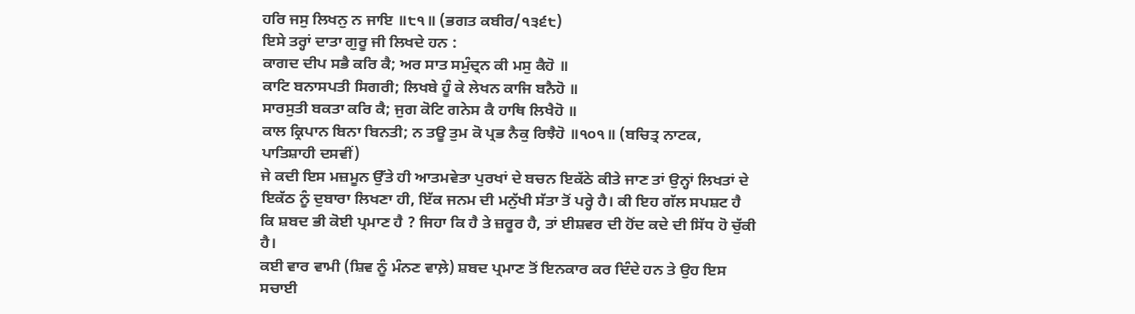ਹਰਿ ਜਸੁ ਲਿਖਨੁ ਨ ਜਾਇ ॥੮੧॥ (ਭਗਤ ਕਬੀਰ/੧੩੬੮)
ਇਸੇ ਤਰ੍ਹਾਂ ਦਾਤਾ ਗੁਰੂ ਜੀ ਲਿਖਦੇ ਹਨ :
ਕਾਗਦ ਦੀਪ ਸਭੈ ਕਰਿ ਕੈ; ਅਰ ਸਾਤ ਸਮੁੰਦ੍ਰਨ ਕੀ ਮਸੁ ਕੈਹੋ ॥
ਕਾਟਿ ਬਨਾਸਪਤੀ ਸਿਗਰੀ; ਲਿਖਬੇ ਹੂੰ ਕੇ ਲੇਖਨ ਕਾਜਿ ਬਨੈਹੋ ॥
ਸਾਰਸੁਤੀ ਬਕਤਾ ਕਰਿ ਕੈ; ਜੁਗ ਕੋਟਿ ਗਨੇਸ ਕੈ ਹਾਥਿ ਲਿਖੈਹੋ ॥
ਕਾਲ ਕ੍ਰਿਪਾਨ ਬਿਨਾ ਬਿਨਤੀ; ਨ ਤਊ ਤੁਮ ਕੋ ਪ੍ਰਭ ਨੈਕੁ ਰਿਝੈਹੋ ॥੧੦੧॥ (ਬਚਿਤ੍ਰ ਨਾਟਕ, ਪਾਤਿਸ਼ਾਹੀ ਦਸਵੀਂ)
ਜੇ ਕਦੀ ਇਸ ਮਜ਼ਮੂਨ ਉੱਤੇ ਹੀ ਆਤਮਵੇਤਾ ਪੁਰਖਾਂ ਦੇ ਬਚਨ ਇਕੱਠੇ ਕੀਤੇ ਜਾਣ ਤਾਂ ਉਨ੍ਹਾਂ ਲਿਖਤਾਂ ਦੇ ਇਕੱਠ ਨੂੰ ਦੁਬਾਰਾ ਲਿਖਣਾ ਹੀ, ਇੱਕ ਜਨਮ ਦੀ ਮਨੁੱਖੀ ਸੱਤਾ ਤੋਂ ਪਰ੍ਹੇ ਹੈ। ਕੀ ਇਹ ਗੱਲ ਸਪਸ਼ਟ ਹੈ ਕਿ ਸ਼ਬਦ ਭੀ ਕੋਈ ਪ੍ਰਮਾਣ ਹੈ ? ਜਿਹਾ ਕਿ ਹੈ ਤੇ ਜ਼ਰੂਰ ਹੈ, ਤਾਂ ਈਸ਼ਵਰ ਦੀ ਹੋਂਦ ਕਦੇ ਦੀ ਸਿੱਧ ਹੋ ਚੁੱਕੀ ਹੈ।
ਕਈ ਵਾਰ ਵਾਮੀ (ਸ਼ਿਵ ਨੂੰ ਮੰਨਣ ਵਾਲ਼ੇ) ਸ਼ਬਦ ਪ੍ਰਮਾਣ ਤੋਂ ਇਨਕਾਰ ਕਰ ਦਿੰਦੇ ਹਨ ਤੇ ਉਹ ਇਸ ਸਚਾਈ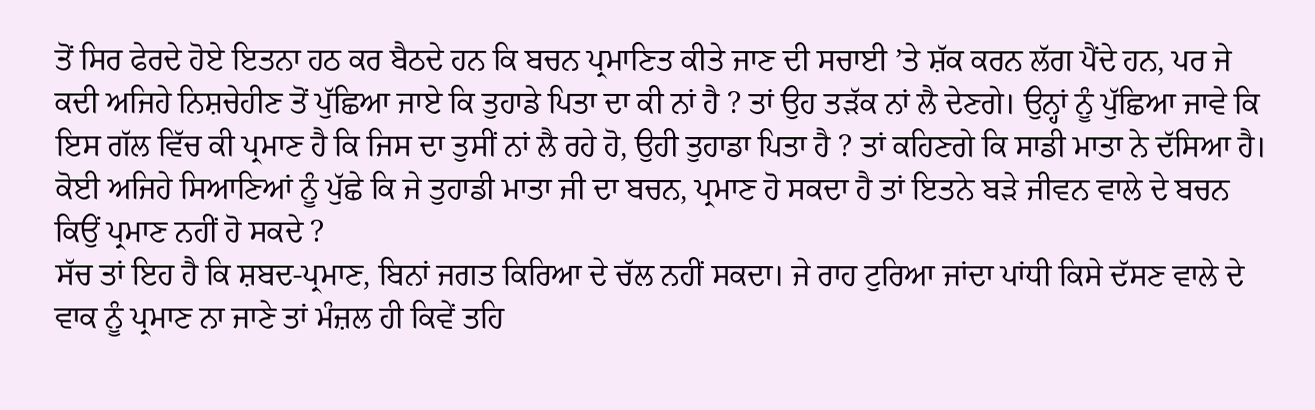ਤੋਂ ਸਿਰ ਫੇਰਦੇ ਹੋਏ ਇਤਨਾ ਹਠ ਕਰ ਬੈਠਦੇ ਹਨ ਕਿ ਬਚਨ ਪ੍ਰਮਾਣਿਤ ਕੀਤੇ ਜਾਣ ਦੀ ਸਚਾਈ ’ਤੇ ਸ਼ੱਕ ਕਰਨ ਲੱਗ ਪੈਂਦੇ ਹਨ, ਪਰ ਜੇ ਕਦੀ ਅਜਿਹੇ ਨਿਸ਼ਚੇਹੀਣ ਤੋਂ ਪੁੱਛਿਆ ਜਾਏ ਕਿ ਤੁਹਾਡੇ ਪਿਤਾ ਦਾ ਕੀ ਨਾਂ ਹੈ ? ਤਾਂ ਉਹ ਤੜੱਕ ਨਾਂ ਲੈ ਦੇਣਗੇ। ਉਨ੍ਹਾਂ ਨੂੰ ਪੁੱਛਿਆ ਜਾਵੇ ਕਿ ਇਸ ਗੱਲ ਵਿੱਚ ਕੀ ਪ੍ਰਮਾਣ ਹੈ ਕਿ ਜਿਸ ਦਾ ਤੁਸੀਂ ਨਾਂ ਲੈ ਰਹੇ ਹੋ, ਉਹੀ ਤੁਹਾਡਾ ਪਿਤਾ ਹੈ ? ਤਾਂ ਕਹਿਣਗੇ ਕਿ ਸਾਡੀ ਮਾਤਾ ਨੇ ਦੱਸਿਆ ਹੈ। ਕੋਈ ਅਜਿਹੇ ਸਿਆਣਿਆਂ ਨੂੰ ਪੁੱਛੇ ਕਿ ਜੇ ਤੁਹਾਡੀ ਮਾਤਾ ਜੀ ਦਾ ਬਚਨ, ਪ੍ਰਮਾਣ ਹੋ ਸਕਦਾ ਹੈ ਤਾਂ ਇਤਨੇ ਬੜੇ ਜੀਵਨ ਵਾਲੇ ਦੇ ਬਚਨ ਕਿਉਂ ਪ੍ਰਮਾਣ ਨਹੀਂ ਹੋ ਸਕਦੇ ?
ਸੱਚ ਤਾਂ ਇਹ ਹੈ ਕਿ ਸ਼ਬਦ-ਪ੍ਰਮਾਣ, ਬਿਨਾਂ ਜਗਤ ਕਿਰਿਆ ਦੇ ਚੱਲ ਨਹੀਂ ਸਕਦਾ। ਜੇ ਰਾਹ ਟੁਰਿਆ ਜਾਂਦਾ ਪਾਂਧੀ ਕਿਸੇ ਦੱਸਣ ਵਾਲੇ ਦੇ ਵਾਕ ਨੂੰ ਪ੍ਰਮਾਣ ਨਾ ਜਾਣੇ ਤਾਂ ਮੰਜ਼ਲ ਹੀ ਕਿਵੇਂ ਤਹਿ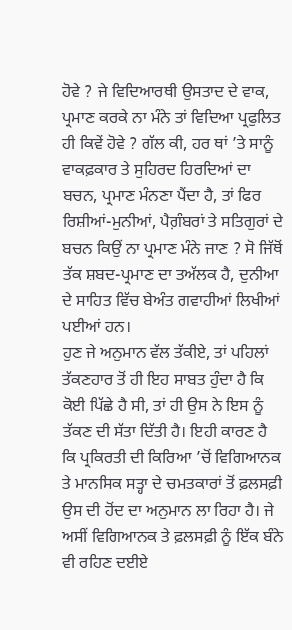ਹੋਵੇ ? ਜੇ ਵਿਦਿਆਰਥੀ ਉਸਤਾਦ ਦੇ ਵਾਕ, ਪ੍ਰਮਾਣ ਕਰਕੇ ਨਾ ਮੰਨੇ ਤਾਂ ਵਿਦਿਆ ਪ੍ਰਫੁਲਿਤ ਹੀ ਕਿਵੇਂ ਹੋਵੇ ? ਗੱਲ ਕੀ, ਹਰ ਥਾਂ ’ਤੇ ਸਾਨੂੰ ਵਾਕਫ਼ਕਾਰ ਤੇ ਸੁਹਿਰਦ ਹਿਰਦਿਆਂ ਦਾ ਬਚਨ, ਪ੍ਰਮਾਣ ਮੰਨਣਾ ਪੈਂਦਾ ਹੈ, ਤਾਂ ਫਿਰ ਰਿਸ਼ੀਆਂ-ਮੁਨੀਆਂ, ਪੈਗ਼ੰਬਰਾਂ ਤੇ ਸਤਿਗੁਰਾਂ ਦੇ ਬਚਨ ਕਿਉਂ ਨਾ ਪ੍ਰਮਾਣ ਮੰਨੇ ਜਾਣ ? ਸੋ ਜਿੱਥੋਂ ਤੱਕ ਸ਼ਬਦ-ਪ੍ਰਮਾਣ ਦਾ ਤਅੱਲਕ ਹੈ, ਦੁਨੀਆ ਦੇ ਸਾਹਿਤ ਵਿੱਚ ਬੇਅੰਤ ਗਵਾਹੀਆਂ ਲਿਖੀਆਂ ਪਈਆਂ ਹਨ।
ਹੁਣ ਜੇ ਅਨੁਮਾਨ ਵੱਲ ਤੱਕੀਏ, ਤਾਂ ਪਹਿਲਾਂ ਤੱਕਣਹਾਰ ਤੋਂ ਹੀ ਇਹ ਸਾਬਤ ਹੁੰਦਾ ਹੈ ਕਿ ਕੋਈ ਪਿੱਛੇ ਹੈ ਸੀ, ਤਾਂ ਹੀ ਉਸ ਨੇ ਇਸ ਨੂੰ ਤੱਕਣ ਦੀ ਸੱਤਾ ਦਿੱਤੀ ਹੈ। ਇਹੀ ਕਾਰਣ ਹੈ ਕਿ ਪ੍ਰਕਿਰਤੀ ਦੀ ਕਿਰਿਆ ’ਚੋਂ ਵਿਗਿਆਨਕ ਤੇ ਮਾਨਸਿਕ ਸਤ੍ਹਾ ਦੇ ਚਮਤਕਾਰਾਂ ਤੋਂ ਫ਼ਲਸਫ਼ੀ ਉਸ ਦੀ ਹੋਂਦ ਦਾ ਅਨੁਮਾਨ ਲਾ ਰਿਹਾ ਹੈ। ਜੇ ਅਸੀਂ ਵਿਗਿਆਨਕ ਤੇ ਫ਼ਲਸਫ਼ੀ ਨੂੰ ਇੱਕ ਬੰਨੇ ਵੀ ਰਹਿਣ ਦਈਏ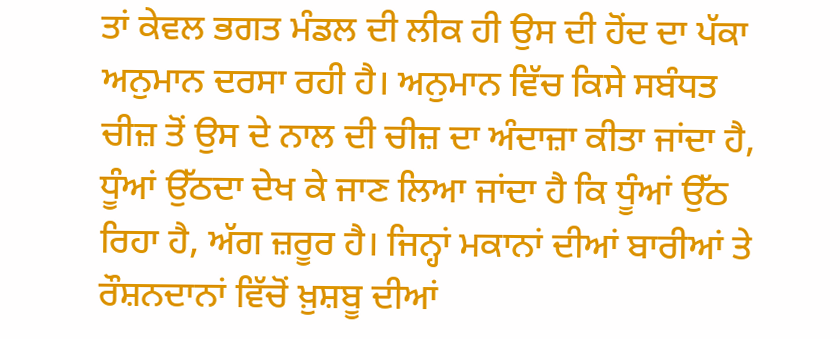ਤਾਂ ਕੇਵਲ ਭਗਤ ਮੰਡਲ ਦੀ ਲੀਕ ਹੀ ਉਸ ਦੀ ਹੋਂਦ ਦਾ ਪੱਕਾ ਅਨੁਮਾਨ ਦਰਸਾ ਰਹੀ ਹੈ। ਅਨੁਮਾਨ ਵਿੱਚ ਕਿਸੇ ਸਬੰਧਤ ਚੀਜ਼ ਤੋਂ ਉਸ ਦੇ ਨਾਲ ਦੀ ਚੀਜ਼ ਦਾ ਅੰਦਾਜ਼ਾ ਕੀਤਾ ਜਾਂਦਾ ਹੈ, ਧੂੰਆਂ ਉੱਠਦਾ ਦੇਖ ਕੇ ਜਾਣ ਲਿਆ ਜਾਂਦਾ ਹੈ ਕਿ ਧੂੰਆਂ ਉੱਠ ਰਿਹਾ ਹੈ, ਅੱਗ ਜ਼ਰੂਰ ਹੈ। ਜਿਨ੍ਹਾਂ ਮਕਾਨਾਂ ਦੀਆਂ ਬਾਰੀਆਂ ਤੇ ਰੌਸ਼ਨਦਾਨਾਂ ਵਿੱਚੋਂ ਖ਼ੁਸ਼ਬੂ ਦੀਆਂ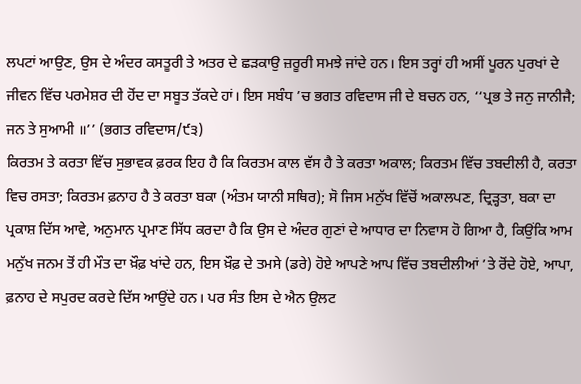ਲਪਟਾਂ ਆਉਣ, ਉਸ ਦੇ ਅੰਦਰ ਕਸਤੂਰੀ ਤੇ ਅਤਰ ਦੇ ਛੜਕਾਉ ਜ਼ਰੂਰੀ ਸਮਝੇ ਜਾਂਦੇ ਹਨ। ਇਸ ਤਰ੍ਹਾਂ ਹੀ ਅਸੀਂ ਪੂਰਨ ਪੁਰਖਾਂ ਦੇ ਜੀਵਨ ਵਿੱਚ ਪਰਮੇਸ਼ਰ ਦੀ ਹੋਂਦ ਦਾ ਸਬੂਤ ਤੱਕਦੇ ਹਾਂ। ਇਸ ਸਬੰਧ ’ਚ ਭਗਤ ਰਵਿਦਾਸ ਜੀ ਦੇ ਬਚਨ ਹਨ, ‘‘ਪ੍ਰਭ ਤੇ ਜਨੁ ਜਾਨੀਜੈ; ਜਨ ਤੇ ਸੁਆਮੀ ॥’’ (ਭਗਤ ਰਵਿਦਾਸ/੯੩)
ਕਿਰਤਮ ਤੇ ਕਰਤਾ ਵਿੱਚ ਸੁਭਾਵਕ ਫ਼ਰਕ ਇਹ ਹੈ ਕਿ ਕਿਰਤਮ ਕਾਲ ਵੱਸ ਹੈ ਤੇ ਕਰਤਾ ਅਕਾਲ; ਕਿਰਤਮ ਵਿੱਚ ਤਬਦੀਲੀ ਹੈ, ਕਰਤਾ ਵਿਚ ਰਸਤਾ; ਕਿਰਤਮ ਫ਼ਨਾਹ ਹੈ ਤੇ ਕਰਤਾ ਬਕਾ (ਅੰਤਮ ਯਾਨੀ ਸਥਿਰ); ਸੋ ਜਿਸ ਮਨੁੱਖ ਵਿੱਚੋਂ ਅਕਾਲਪਣ, ਦ੍ਰਿੜ੍ਹਤਾ, ਬਕਾ ਦਾ ਪ੍ਰਕਾਸ਼ ਦਿੱਸ ਆਵੇ, ਅਨੁਮਾਨ ਪ੍ਰਮਾਣ ਸਿੱਧ ਕਰਦਾ ਹੈ ਕਿ ਉਸ ਦੇ ਅੰਦਰ ਗੁਣਾਂ ਦੇ ਆਧਾਰ ਦਾ ਨਿਵਾਸ ਹੋ ਗਿਆ ਹੈ, ਕਿਉਂਕਿ ਆਮ ਮਨੁੱਖ ਜਨਮ ਤੋਂ ਹੀ ਮੌਤ ਦਾ ਖ਼ੌਫ਼ ਖਾਂਦੇ ਹਨ, ਇਸ ਖ਼ੌਫ਼ ਦੇ ਤਮਸੇ (ਡਰੇ) ਹੋਏ ਆਪਣੇ ਆਪ ਵਿੱਚ ਤਬਦੀਲੀਆਂ ’ਤੇ ਰੋਂਦੇ ਹੋਏ, ਆਪਾ, ਫ਼ਨਾਹ ਦੇ ਸਪੁਰਦ ਕਰਦੇ ਦਿੱਸ ਆਉਂਦੇ ਹਨ। ਪਰ ਸੰਤ ਇਸ ਦੇ ਐਨ ਉਲਟ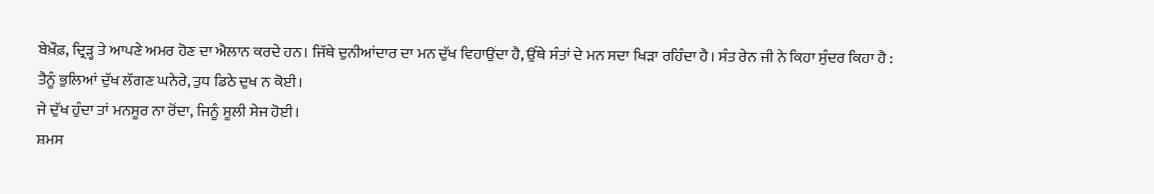ਬੇਖ਼ੌਫ਼, ਦ੍ਰਿੜ੍ਹ ਤੇ ਆਪਣੇ ਅਮਰ ਹੋਣ ਦਾ ਐਲਾਨ ਕਰਦੇ ਹਨ। ਜਿੱਥੇ ਦੁਨੀਆਂਦਾਰ ਦਾ ਮਨ ਦੁੱਖ ਵਿਹਾਉਂਦਾ ਹੈ, ਉੱਥੇ ਸੰਤਾਂ ਦੇ ਮਨ ਸਦਾ ਖਿੜਾ ਰਹਿੰਦਾ ਹੈ। ਸੰਤ ਰੇਨ ਜੀ ਨੇ ਕਿਹਾ ਸੁੰਦਰ ਕਿਹਾ ਹੈ :
ਤੈਨੂੰ ਭੁਲਿਆਂ ਦੁੱਖ ਲੱਗਣ ਘਨੇਰੇ, ਤੁਧ ਡਿਠੇ ਦੁਖ ਨ ਕੋਈ।
ਜੇ ਦੁੱਖ ਹੁੰਦਾ ਤਾਂ ਮਨਸੂਰ ਨਾ ਰੋਂਦਾ, ਜਿਨੂੰ ਸੂਲੀ ਸੇਜ ਹੋਈ।
ਸ਼ਮਸ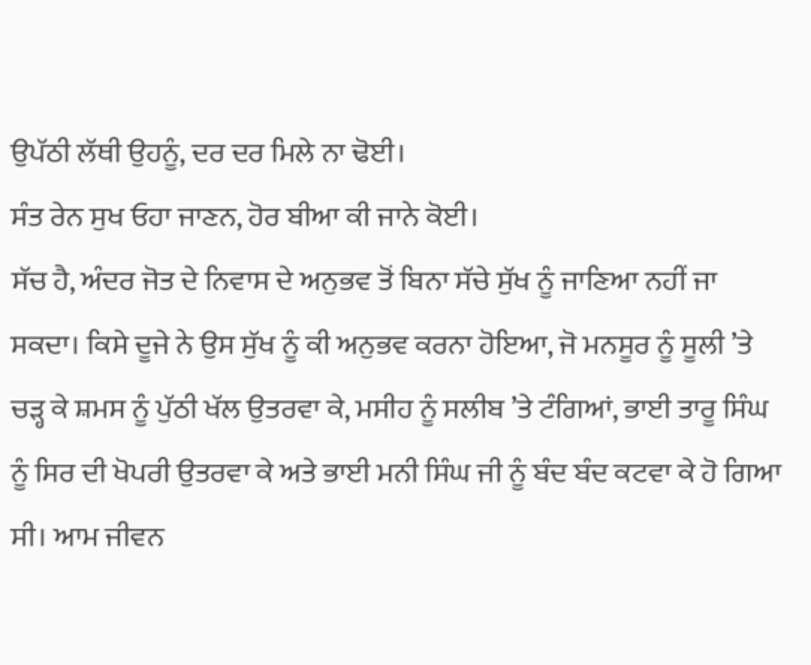ਉਪੱਠੀ ਲੱਥੀ ਉਹਨੂੰ, ਦਰ ਦਰ ਮਿਲੇ ਨਾ ਢੋਈ।
ਸੰਤ ਰੇਨ ਸੁਖ ਓਹਾ ਜਾਣਨ, ਹੋਰ ਬੀਆ ਕੀ ਜਾਨੇ ਕੋਈ।
ਸੱਚ ਹੈ, ਅੰਦਰ ਜੋਤ ਦੇ ਨਿਵਾਸ ਦੇ ਅਨੁਭਵ ਤੋਂ ਬਿਨਾ ਸੱਚੇ ਸੁੱਖ ਨੂੰ ਜਾਣਿਆ ਨਹੀਂ ਜਾ ਸਕਦਾ। ਕਿਸੇ ਦੂਜੇ ਨੇ ਉਸ ਸੁੱਖ ਨੂੰ ਕੀ ਅਨੁਭਵ ਕਰਨਾ ਹੋਇਆ, ਜੋ ਮਨਸੂਰ ਨੂੰ ਸੂਲੀ ’ਤੇ ਚੜ੍ਹ ਕੇ ਸ਼ਮਸ ਨੂੰ ਪੁੱਠੀ ਖੱਲ ਉਤਰਵਾ ਕੇ, ਮਸੀਹ ਨੂੰ ਸਲੀਬ ’ਤੇ ਟੰਗਿਆਂ, ਭਾਈ ਤਾਰੂ ਸਿੰਘ ਨੂੰ ਸਿਰ ਦੀ ਖੋਪਰੀ ਉਤਰਵਾ ਕੇ ਅਤੇ ਭਾਈ ਮਨੀ ਸਿੰਘ ਜੀ ਨੂੰ ਬੰਦ ਬੰਦ ਕਟਵਾ ਕੇ ਹੋ ਗਿਆ ਸੀ। ਆਮ ਜੀਵਨ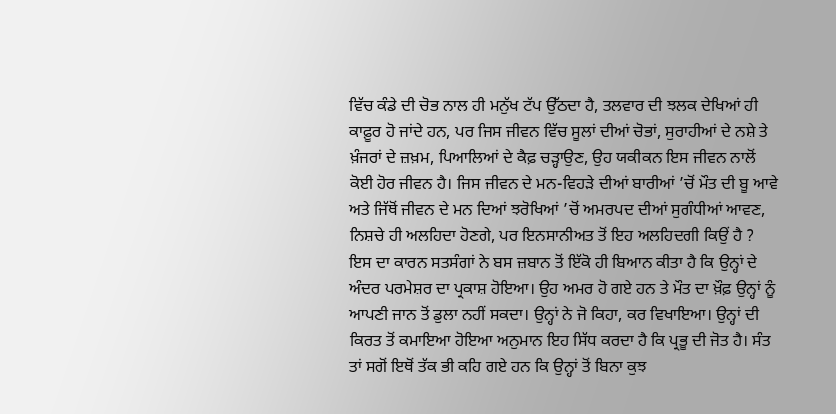ਵਿੱਚ ਕੰਡੇ ਦੀ ਚੋਭ ਨਾਲ ਹੀ ਮਨੁੱਖ ਟੱਪ ਉੱਠਦਾ ਹੈ, ਤਲਵਾਰ ਦੀ ਝਲਕ ਦੇਖਿਆਂ ਹੀ ਕਾਫ਼ੂਰ ਹੋ ਜਾਂਦੇ ਹਨ, ਪਰ ਜਿਸ ਜੀਵਨ ਵਿੱਚ ਸੂਲਾਂ ਦੀਆਂ ਚੋਭਾਂ, ਸੁਰਾਹੀਆਂ ਦੇ ਨਸ਼ੇ ਤੇ ਖ਼ੰਜਰਾਂ ਦੇ ਜ਼ਖ਼ਮ, ਪਿਆਲਿਆਂ ਦੇ ਕੈਫ਼ ਚੜ੍ਹਾਉਣ, ਉਹ ਯਕੀਕਨ ਇਸ ਜੀਵਨ ਨਾਲੋਂ ਕੋਈ ਹੋਰ ਜੀਵਨ ਹੈ। ਜਿਸ ਜੀਵਨ ਦੇ ਮਨ-ਵਿਹੜੇ ਦੀਆਂ ਬਾਰੀਆਂ ’ਚੋਂ ਮੌਤ ਦੀ ਬੂ ਆਵੇ ਅਤੇ ਜਿੱਥੋਂ ਜੀਵਨ ਦੇ ਮਨ ਦਿਆਂ ਝਰੋਖਿਆਂ ’ਚੋਂ ਅਮਰਪਦ ਦੀਆਂ ਸੁਗੰਧੀਆਂ ਆਵਣ, ਨਿਸ਼ਚੇ ਹੀ ਅਲਹਿਦਾ ਹੋਣਗੇ, ਪਰ ਇਨਸਾਨੀਅਤ ਤੋਂ ਇਹ ਅਲਹਿਦਗੀ ਕਿਉਂ ਹੈ ? ਇਸ ਦਾ ਕਾਰਨ ਸਤਸੰਗਾਂ ਨੇ ਬਸ ਜ਼ਬਾਨ ਤੋਂ ਇੱਕੋ ਹੀ ਬਿਆਨ ਕੀਤਾ ਹੈ ਕਿ ਉਨ੍ਹਾਂ ਦੇ ਅੰਦਰ ਪਰਮੇਸ਼ਰ ਦਾ ਪ੍ਰਕਾਸ਼ ਹੋਇਆ। ਉਹ ਅਮਰ ਹੋ ਗਏ ਹਨ ਤੇ ਮੌਤ ਦਾ ਖ਼ੌਫ਼ ਉਨ੍ਹਾਂ ਨੂੰ ਆਪਣੀ ਜਾਨ ਤੋਂ ਡੁਲਾ ਨਹੀਂ ਸਕਦਾ। ਉਨ੍ਹਾਂ ਨੇ ਜੋ ਕਿਹਾ, ਕਰ ਵਿਖਾਇਆ। ਉਨ੍ਹਾਂ ਦੀ ਕਿਰਤ ਤੋਂ ਕਮਾਇਆ ਹੋਇਆ ਅਨੁਮਾਨ ਇਹ ਸਿੱਧ ਕਰਦਾ ਹੈ ਕਿ ਪ੍ਰਭੂ ਦੀ ਜੋਤ ਹੈ। ਸੰਤ ਤਾਂ ਸਗੋਂ ਇਥੋਂ ਤੱਕ ਭੀ ਕਹਿ ਗਏ ਹਨ ਕਿ ਉਨ੍ਹਾਂ ਤੋਂ ਬਿਨਾ ਕੁਝ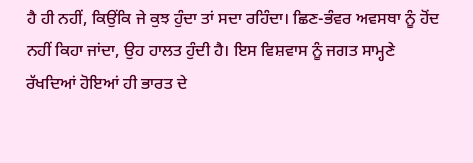ਹੈ ਹੀ ਨਹੀਂ, ਕਿਉਂਕਿ ਜੇ ਕੁਝ ਹੁੰਦਾ ਤਾਂ ਸਦਾ ਰਹਿੰਦਾ। ਛਿਣ-ਭੰਵਰ ਅਵਸਥਾ ਨੂੰ ਹੋਂਦ ਨਹੀਂ ਕਿਹਾ ਜਾਂਦਾ, ਉਹ ਹਾਲਤ ਹੁੰਦੀ ਹੈ। ਇਸ ਵਿਸ਼ਵਾਸ ਨੂੰ ਜਗਤ ਸਾਮ੍ਹਣੇ ਰੱਖਦਿਆਂ ਹੋਇਆਂ ਹੀ ਭਾਰਤ ਦੇ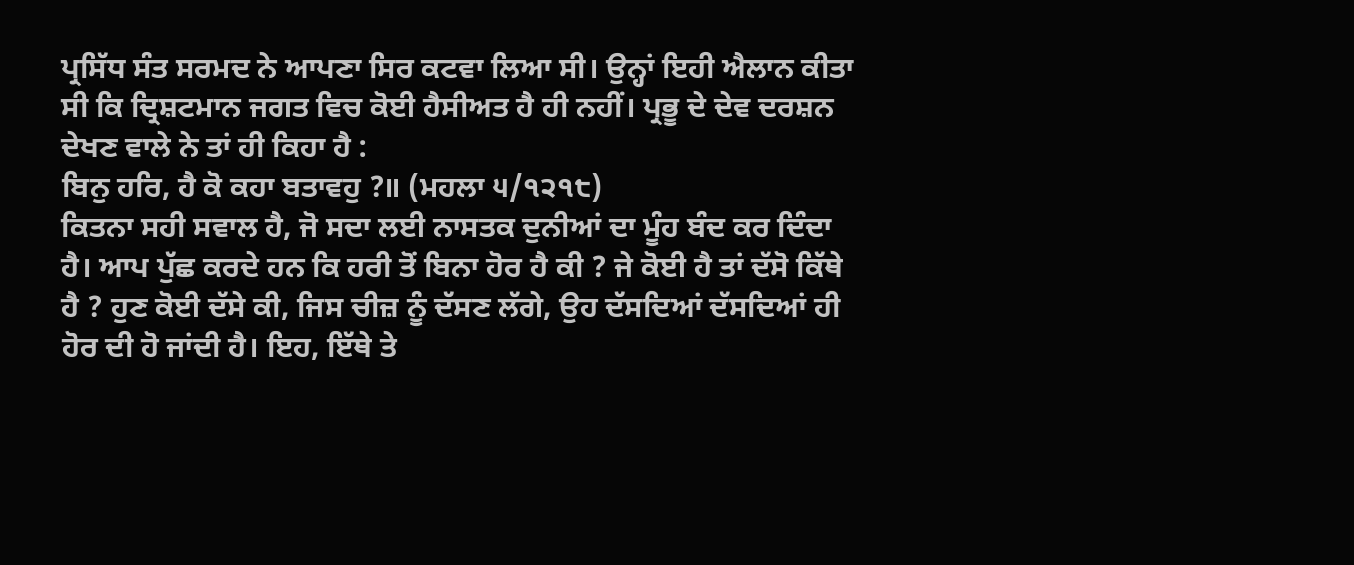ਪ੍ਰਸਿੱਧ ਸੰਤ ਸਰਮਦ ਨੇ ਆਪਣਾ ਸਿਰ ਕਟਵਾ ਲਿਆ ਸੀ। ਉਨ੍ਹਾਂ ਇਹੀ ਐਲਾਨ ਕੀਤਾ ਸੀ ਕਿ ਦ੍ਰਿਸ਼ਟਮਾਨ ਜਗਤ ਵਿਚ ਕੋਈ ਹੈਸੀਅਤ ਹੈ ਹੀ ਨਹੀਂ। ਪ੍ਰਭੂ ਦੇ ਦੇਵ ਦਰਸ਼ਨ ਦੇਖਣ ਵਾਲੇ ਨੇ ਤਾਂ ਹੀ ਕਿਹਾ ਹੈ :
ਬਿਨੁ ਹਰਿ, ਹੈ ਕੋ ਕਹਾ ਬਤਾਵਹੁ ?॥ (ਮਹਲਾ ੫/੧੨੧੮)
ਕਿਤਨਾ ਸਹੀ ਸਵਾਲ ਹੈ, ਜੋ ਸਦਾ ਲਈ ਨਾਸਤਕ ਦੁਨੀਆਂ ਦਾ ਮੂੰਹ ਬੰਦ ਕਰ ਦਿੰਦਾ ਹੈ। ਆਪ ਪੁੱਛ ਕਰਦੇ ਹਨ ਕਿ ਹਰੀ ਤੋਂ ਬਿਨਾ ਹੋਰ ਹੈ ਕੀ ? ਜੇ ਕੋਈ ਹੈ ਤਾਂ ਦੱਸੋ ਕਿੱਥੇ ਹੈ ? ਹੁਣ ਕੋਈ ਦੱਸੇ ਕੀ, ਜਿਸ ਚੀਜ਼ ਨੂੰ ਦੱਸਣ ਲੱਗੇ, ਉਹ ਦੱਸਦਿਆਂ ਦੱਸਦਿਆਂ ਹੀ ਹੋਰ ਦੀ ਹੋ ਜਾਂਦੀ ਹੈ। ਇਹ, ਇੱਥੇ ਤੇ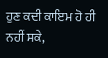ਹੁਣ ਕਦੀ ਕਾਇਮ ਹੋ ਹੀ ਨਹੀਂ ਸਕੇ,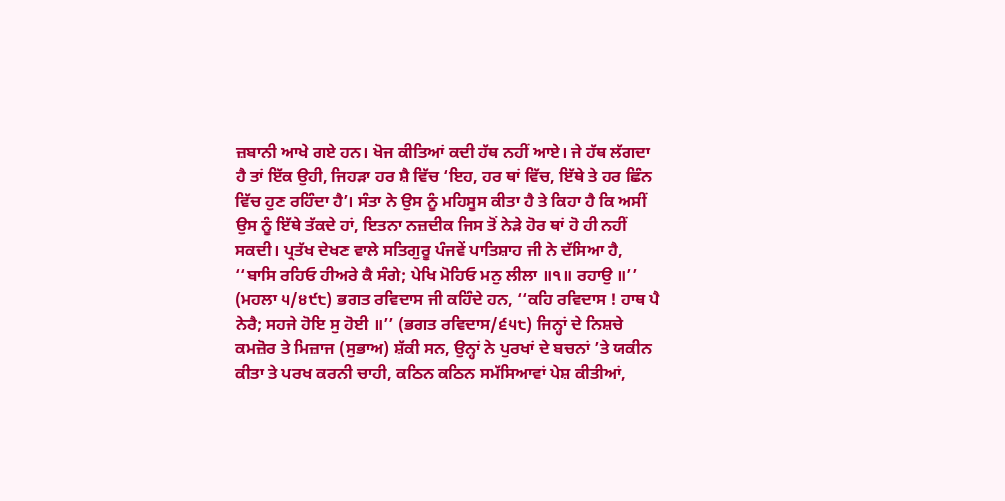ਜ਼ਬਾਨੀ ਆਖੇ ਗਏ ਹਨ। ਖੋਜ ਕੀਤਿਆਂ ਕਦੀ ਹੱਥ ਨਹੀਂ ਆਏ। ਜੇ ਹੱਥ ਲੱਗਦਾ ਹੈ ਤਾਂ ਇੱਕ ਉਹੀ, ਜਿਹੜਾ ਹਰ ਸ਼ੈ ਵਿੱਚ ‘ਇਹ, ਹਰ ਥਾਂ ਵਿੱਚ, ਇੱਥੇ ਤੇ ਹਰ ਛਿੰਨ ਵਿੱਚ ਹੁਣ ਰਹਿੰਦਾ ਹੈ’। ਸੰਤਾ ਨੇ ਉਸ ਨੂੰ ਮਹਿਸੂਸ ਕੀਤਾ ਹੈ ਤੇ ਕਿਹਾ ਹੈ ਕਿ ਅਸੀਂ ਉਸ ਨੂੰ ਇੱਥੇ ਤੱਕਦੇ ਹਾਂ, ਇਤਨਾ ਨਜ਼ਦੀਕ ਜਿਸ ਤੋਂ ਨੇੜੇ ਹੋਰ ਥਾਂ ਹੋ ਹੀ ਨਹੀਂ ਸਕਦੀ। ਪ੍ਰਤੱਖ ਦੇਖਣ ਵਾਲੇ ਸਤਿਗੁਰੂ ਪੰਜਵੇਂ ਪਾਤਿਸ਼ਾਹ ਜੀ ਨੇ ਦੱਸਿਆ ਹੈ, ‘‘ਬਾਸਿ ਰਹਿਓ ਹੀਅਰੇ ਕੈ ਸੰਗੇ; ਪੇਖਿ ਮੋਹਿਓ ਮਨੁ ਲੀਲਾ ॥੧॥ ਰਹਾਉ ॥’’ (ਮਹਲਾ ੫/੪੯੮) ਭਗਤ ਰਵਿਦਾਸ ਜੀ ਕਹਿੰਦੇ ਹਨ, ‘‘ਕਹਿ ਰਵਿਦਾਸ ! ਹਾਥ ਪੈ ਨੇਰੈ; ਸਹਜੇ ਹੋਇ ਸੁ ਹੋਈ ॥’’ (ਭਗਤ ਰਵਿਦਾਸ/੬੫੮) ਜਿਨ੍ਹਾਂ ਦੇ ਨਿਸ਼ਚੇ ਕਮਜ਼ੋਰ ਤੇ ਮਿਜ਼ਾਜ (ਸੁਭਾਅ) ਸ਼ੱਕੀ ਸਨ, ਉਨ੍ਹਾਂ ਨੇ ਪੁਰਖਾਂ ਦੇ ਬਚਨਾਂ ’ਤੇ ਯਕੀਨ ਕੀਤਾ ਤੇ ਪਰਖ ਕਰਨੀ ਚਾਹੀ, ਕਠਿਨ ਕਠਿਨ ਸਮੱਸਿਆਵਾਂ ਪੇਸ਼ ਕੀਤੀਆਂ,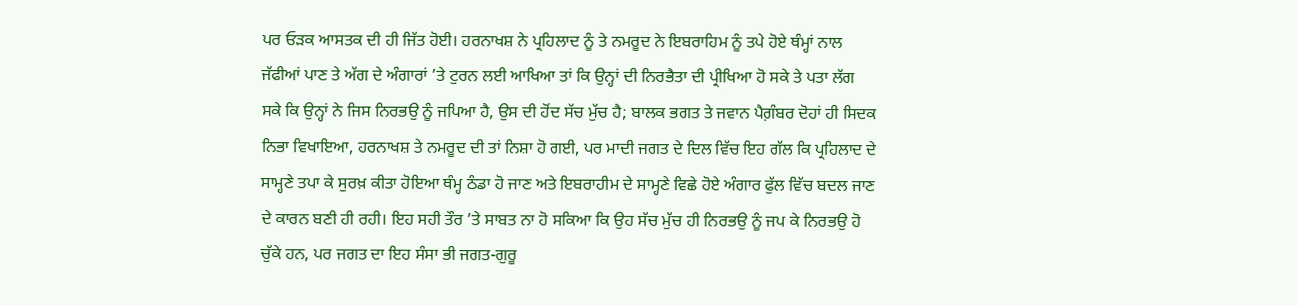ਪਰ ਓੜਕ ਆਸਤਕ ਦੀ ਹੀ ਜਿੱਤ ਹੋਈ। ਹਰਨਾਖਸ਼ ਨੇ ਪ੍ਰਹਿਲਾਦ ਨੂੰ ਤੇ ਨਮਰੂਦ ਨੇ ਇਬਰਾਹਿਮ ਨੂੰ ਤਪੇ ਹੋਏ ਥੰਮ੍ਹਾਂ ਨਾਲ ਜੱਫੀਆਂ ਪਾਣ ਤੇ ਅੱਗ ਦੇ ਅੰਗਾਰਾਂ ’ਤੇ ਟੁਰਨ ਲਈ ਆਖਿਆ ਤਾਂ ਕਿ ਉਨ੍ਹਾਂ ਦੀ ਨਿਰਭੈਤਾ ਦੀ ਪ੍ਰੀਖਿਆ ਹੋ ਸਕੇ ਤੇ ਪਤਾ ਲੱਗ ਸਕੇ ਕਿ ਉਨ੍ਹਾਂ ਨੇ ਜਿਸ ਨਿਰਭਉ ਨੂੰ ਜਪਿਆ ਹੈ, ਉਸ ਦੀ ਹੋਂਦ ਸੱਚ ਮੁੱਚ ਹੈ; ਬਾਲਕ ਭਗਤ ਤੇ ਜਵਾਨ ਪੈਗ਼ੰਬਰ ਦੋਹਾਂ ਹੀ ਸਿਦਕ ਨਿਭਾ ਵਿਖਾਇਆ, ਹਰਨਾਖਸ਼ ਤੇ ਨਮਰੂਦ ਦੀ ਤਾਂ ਨਿਸ਼ਾ ਹੋ ਗਈ, ਪਰ ਮਾਦੀ ਜਗਤ ਦੇ ਦਿਲ ਵਿੱਚ ਇਹ ਗੱਲ ਕਿ ਪ੍ਰਹਿਲਾਦ ਦੇ ਸਾਮ੍ਹਣੇ ਤਪਾ ਕੇ ਸੁਰਖ਼ ਕੀਤਾ ਹੋਇਆ ਥੰਮ੍ਹ ਠੰਡਾ ਹੋ ਜਾਣ ਅਤੇ ਇਬਰਾਹੀਮ ਦੇ ਸਾਮ੍ਹਣੇ ਵਿਛੇ ਹੋਏ ਅੰਗਾਰ ਫੁੱਲ ਵਿੱਚ ਬਦਲ ਜਾਣ ਦੇ ਕਾਰਨ ਬਣੀ ਹੀ ਰਹੀ। ਇਹ ਸਹੀ ਤੌਰ ’ਤੇ ਸਾਬਤ ਨਾ ਹੋ ਸਕਿਆ ਕਿ ਉਹ ਸੱਚ ਮੁੱਚ ਹੀ ਨਿਰਭਉ ਨੂੰ ਜਪ ਕੇ ਨਿਰਭਉ ਹੋ ਚੁੱਕੇ ਹਨ, ਪਰ ਜਗਤ ਦਾ ਇਹ ਸੰਸਾ ਭੀ ਜਗਤ-ਗੁਰੂ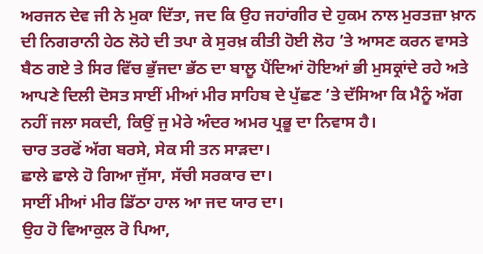ਅਰਜਨ ਦੇਵ ਜੀ ਨੇ ਮੁਕਾ ਦਿੱਤਾ, ਜਦ ਕਿ ਉਹ ਜਹਾਂਗੀਰ ਦੇ ਹੁਕਮ ਨਾਲ ਮੁਰਤਜ਼ਾ ਖ਼ਾਨ ਦੀ ਨਿਗਰਾਨੀ ਹੇਠ ਲੋਹੇ ਦੀ ਤਪਾ ਕੇ ਸੁਰਖ਼ ਕੀਤੀ ਹੋਈ ਲੋਹ ’ਤੇ ਆਸਣ ਕਰਨ ਵਾਸਤੇ ਬੈਠ ਗਏ ਤੇ ਸਿਰ ਵਿੱਚ ਭੁੱਜਦਾ ਭੱਠ ਦਾ ਬਾਲੂ ਪੈਂਦਿਆਂ ਹੋਇਆਂ ਭੀ ਮੁਸਕ੍ਰਾਂਦੇ ਰਹੇ ਅਤੇ ਆਪਣੇ ਦਿਲੀ ਦੋਸਤ ਸਾਈਂ ਮੀਆਂ ਮੀਰ ਸਾਹਿਬ ਦੇ ਪੁੱਛਣ ’ਤੇ ਦੱਸਿਆ ਕਿ ਮੈਨੂੰ ਅੱਗ ਨਹੀਂ ਜਲਾ ਸਕਦੀ, ਕਿਉਂ ਜੁ ਮੇਰੇ ਅੰਦਰ ਅਮਰ ਪ੍ਰਭੂ ਦਾ ਨਿਵਾਸ ਹੈ।
ਚਾਰ ਤਰਫੋਂ ਅੱਗ ਬਰਸੇ, ਸੇਕ ਸੀ ਤਨ ਸਾੜਦਾ।
ਛਾਲੇ ਛਾਲੇ ਹੋ ਗਿਆ ਜੁੱਸਾ, ਸੱਚੀ ਸਰਕਾਰ ਦਾ।
ਸਾਈਂ ਮੀਆਂ ਮੀਰ ਡਿੱਠਾ ਹਾਲ ਆ ਜਦ ਯਾਰ ਦਾ।
ਉਹ ਹੋ ਵਿਆਕੁਲ ਰੋ ਪਿਆ,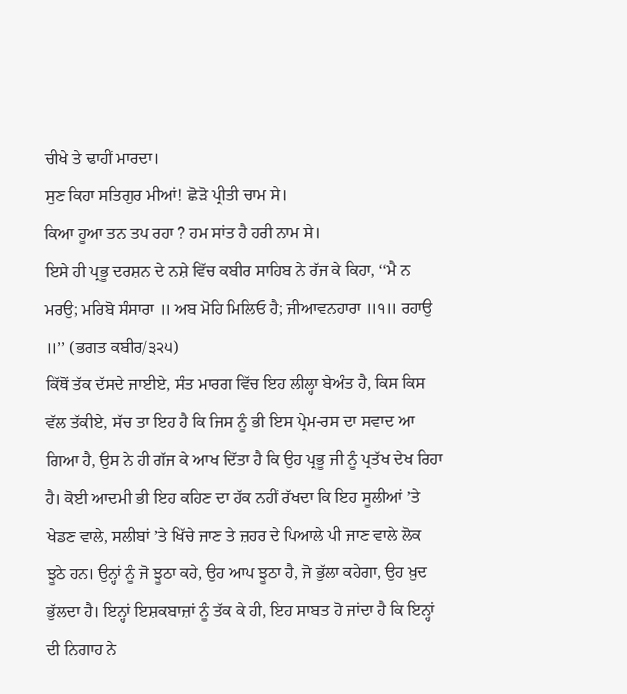ਚੀਖੇ ਤੇ ਢਾਹੀਂ ਮਾਰਦਾ।
ਸੁਣ ਕਿਹਾ ਸਤਿਗੁਰ ਮੀਆਂ! ਛੋੜੋ ਪ੍ਰੀਤੀ ਚਾਮ ਸੇ।
ਕਿਆ ਹੂਆ ਤਨ ਤਪ ਰਹਾ ? ਹਮ ਸਾਂਤ ਹੈ ਹਰੀ ਨਾਮ ਸੇ।
ਇਸੇ ਹੀ ਪ੍ਰਭੂ ਦਰਸ਼ਨ ਦੇ ਨਸ਼ੇ ਵਿੱਚ ਕਬੀਰ ਸਾਹਿਬ ਨੇ ਰੱਜ ਕੇ ਕਿਹਾ, ‘‘ਮੈ ਨ ਮਰਉ; ਮਰਿਬੋ ਸੰਸਾਰਾ ॥ ਅਬ ਮੋਹਿ ਮਿਲਿਓ ਹੈ; ਜੀਆਵਨਹਾਰਾ ॥੧॥ ਰਹਾਉ ॥’’ (ਭਗਤ ਕਬੀਰ/੩੨੫)
ਕਿੱਥੋਂ ਤੱਕ ਦੱਸਦੇ ਜਾਈਏ, ਸੰਤ ਮਾਰਗ ਵਿੱਚ ਇਹ ਲੀਲ੍ਹਾ ਬੇਅੰਤ ਹੈ, ਕਿਸ ਕਿਸ ਵੱਲ ਤੱਕੀਏ, ਸੱਚ ਤਾ ਇਹ ਹੈ ਕਿ ਜਿਸ ਨੂੰ ਭੀ ਇਸ ਪ੍ਰੇਮ-ਰਸ ਦਾ ਸਵਾਦ ਆ ਗਿਆ ਹੈ, ਉਸ ਨੇ ਹੀ ਗੱਜ ਕੇ ਆਖ ਦਿੱਤਾ ਹੈ ਕਿ ਉਹ ਪ੍ਰਭੂ ਜੀ ਨੂੰ ਪ੍ਰਤੱਖ ਦੇਖ ਰਿਹਾ ਹੈ। ਕੋਈ ਆਦਮੀ ਭੀ ਇਹ ਕਹਿਣ ਦਾ ਹੱਕ ਨਹੀਂ ਰੱਖਦਾ ਕਿ ਇਹ ਸੂਲੀਆਂ ’ਤੇ ਖੇਡਣ ਵਾਲੇ, ਸਲੀਬਾਂ ’ਤੇ ਖਿੱਚੇ ਜਾਣ ਤੇ ਜ਼ਹਰ ਦੇ ਪਿਆਲੇ ਪੀ ਜਾਣ ਵਾਲੇ ਲੋਕ ਝੂਠੇ ਹਨ। ਉਨ੍ਹਾਂ ਨੂੰ ਜੋ ਝੂਠਾ ਕਹੇ, ਉਹ ਆਪ ਝੂਠਾ ਹੈ, ਜੋ ਭੁੱਲਾ ਕਹੇਗਾ, ਉਹ ਖ਼ੁਦ ਭੁੱਲਦਾ ਹੈ। ਇਨ੍ਹਾਂ ਇਸ਼ਕਬਾਜ਼ਾਂ ਨੂੰ ਤੱਕ ਕੇ ਹੀ, ਇਹ ਸਾਬਤ ਹੋ ਜਾਂਦਾ ਹੈ ਕਿ ਇਨ੍ਹਾਂ ਦੀ ਨਿਗਾਹ ਨੇ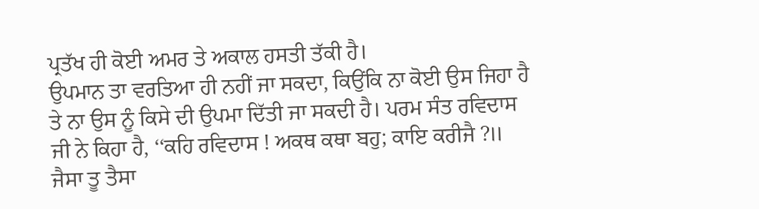ਪ੍ਰਤੱਖ ਹੀ ਕੋਈ ਅਮਰ ਤੇ ਅਕਾਲ ਹਸਤੀ ਤੱਕੀ ਹੈ।
ਉਪਮਾਨ ਤਾ ਵਰਤਿਆ ਹੀ ਨਹੀਂ ਜਾ ਸਕਦਾ, ਕਿਉਂਕਿ ਨਾ ਕੋਈ ਉਸ ਜਿਹਾ ਹੈ ਤੇ ਨਾ ਉਸ ਨੂੰ ਕਿਸੇ ਦੀ ਉਪਮਾ ਦਿੱਤੀ ਜਾ ਸਕਦੀ ਹੈ। ਪਰਮ ਸੰਤ ਰਵਿਦਾਸ ਜੀ ਨੇ ਕਿਹਾ ਹੈ, ‘‘ਕਹਿ ਰਵਿਦਾਸ ! ਅਕਥ ਕਥਾ ਬਹੁ; ਕਾਇ ਕਰੀਜੈ ?॥ ਜੈਸਾ ਤੂ ਤੈਸਾ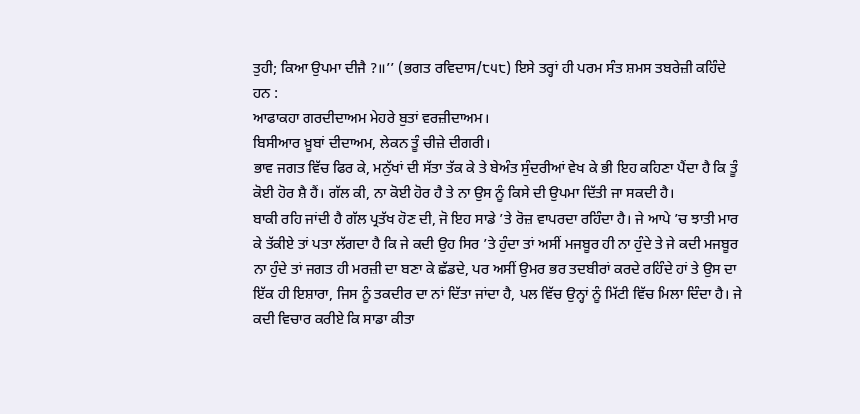ਤੁਹੀ; ਕਿਆ ਉਪਮਾ ਦੀਜੈ ?॥’’ (ਭਗਤ ਰਵਿਦਾਸ/੮੫੮) ਇਸੇ ਤਰ੍ਹਾਂ ਹੀ ਪਰਮ ਸੰਤ ਸ਼ਮਸ ਤਬਰੇਜ਼ੀ ਕਹਿੰਦੇ ਹਨ :
ਆਫਾਕਹਾ ਗਰਦੀਦਾਅਮ ਮੇਹਰੇ ਬੁਤਾਂ ਵਰਜ਼ੀਦਾਅਮ।
ਬਿਸੀਆਰ ਖ਼ੂਬਾਂ ਦੀਦਾਅਮ, ਲੇਕਨ ਤੂੰ ਚੀਜ਼ੇ ਦੀਗਰੀ।
ਭਾਵ ਜਗਤ ਵਿੱਚ ਫਿਰ ਕੇ, ਮਨੁੱਖਾਂ ਦੀ ਸੱਤਾ ਤੱਕ ਕੇ ਤੇ ਬੇਅੰਤ ਸੁੰਦਰੀਆਂ ਵੇਖ ਕੇ ਭੀ ਇਹ ਕਹਿਣਾ ਪੈਂਦਾ ਹੈ ਕਿ ਤੂੰ ਕੋਈ ਹੋਰ ਸ਼ੈ ਹੈਂ। ਗੱਲ ਕੀ, ਨਾ ਕੋਈ ਹੋਰ ਹੈ ਤੇ ਨਾ ਉਸ ਨੂੰ ਕਿਸੇ ਦੀ ਉਪਮਾ ਦਿੱਤੀ ਜਾ ਸਕਦੀ ਹੈ।
ਬਾਕੀ ਰਹਿ ਜਾਂਦੀ ਹੈ ਗੱਲ ਪ੍ਰਤੱਖ ਹੋਣ ਦੀ, ਜੋ ਇਹ ਸਾਡੇ ’ਤੇ ਰੋਜ਼ ਵਾਪਰਦਾ ਰਹਿੰਦਾ ਹੈ। ਜੇ ਆਪੇ ’ਚ ਝਾਤੀ ਮਾਰ ਕੇ ਤੱਕੀਏ ਤਾਂ ਪਤਾ ਲੱਗਦਾ ਹੈ ਕਿ ਜੇ ਕਦੀ ਉਹ ਸਿਰ ’ਤੇ ਹੁੰਦਾ ਤਾਂ ਅਸੀਂ ਮਜਬੂਰ ਹੀ ਨਾ ਹੁੰਦੇ ਤੇ ਜੇ ਕਦੀ ਮਜਬੂਰ ਨਾ ਹੁੰਦੇ ਤਾਂ ਜਗਤ ਹੀ ਮਰਜ਼ੀ ਦਾ ਬਣਾ ਕੇ ਛੱਡਦੇ, ਪਰ ਅਸੀਂ ਉਮਰ ਭਰ ਤਦਬੀਰਾਂ ਕਰਦੇ ਰਹਿੰਦੇ ਹਾਂ ਤੇ ਉਸ ਦਾ ਇੱਕ ਹੀ ਇਸ਼ਾਰਾ, ਜਿਸ ਨੂੰ ਤਕਦੀਰ ਦਾ ਨਾਂ ਦਿੱਤਾ ਜਾਂਦਾ ਹੈ, ਪਲ ਵਿੱਚ ਉਨ੍ਹਾਂ ਨੂੰ ਮਿੱਟੀ ਵਿੱਚ ਮਿਲਾ ਦਿੰਦਾ ਹੈ। ਜੇ ਕਦੀ ਵਿਚਾਰ ਕਰੀਏ ਕਿ ਸਾਡਾ ਕੀਤਾ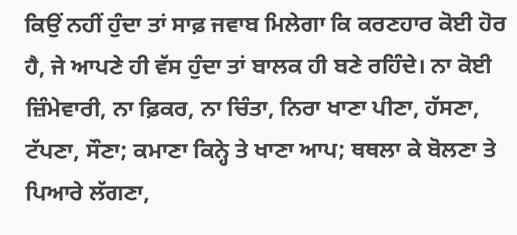ਕਿਉਂ ਨਹੀਂ ਹੁੰਦਾ ਤਾਂ ਸਾਫ਼ ਜਵਾਬ ਮਿਲੇਗਾ ਕਿ ਕਰਣਹਾਰ ਕੋਈ ਹੋਰ ਹੈ, ਜੇ ਆਪਣੇ ਹੀ ਵੱਸ ਹੁੰਦਾ ਤਾਂ ਬਾਲਕ ਹੀ ਬਣੇ ਰਹਿੰਦੇ। ਨਾ ਕੋਈ ਜ਼ਿੰਮੇਵਾਰੀ, ਨਾ ਫ਼ਿਕਰ, ਨਾ ਚਿੰਤਾ, ਨਿਰਾ ਖਾਣਾ ਪੀਣਾ, ਹੱਸਣਾ, ਟੱਪਣਾ, ਸੌਣਾ; ਕਮਾਣਾ ਕਿਨ੍ਹੇ ਤੇ ਖਾਣਾ ਆਪ; ਥਥਲਾ ਕੇ ਬੋਲਣਾ ਤੇ ਪਿਆਰੇ ਲੱਗਣਾ,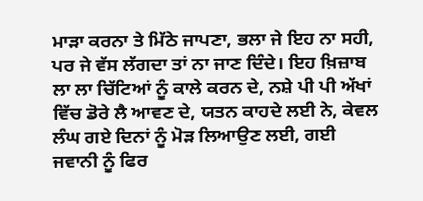ਮਾੜਾ ਕਰਨਾ ਤੇ ਮਿੱਠੇ ਜਾਪਣਾ, ਭਲਾ ਜੇ ਇਹ ਨਾ ਸਹੀ, ਪਰ ਜੇ ਵੱਸ ਲੱਗਦਾ ਤਾਂ ਨਾ ਜਾਣ ਦਿੰਦੇ। ਇਹ ਖ਼ਿਜ਼ਾਬ ਲਾ ਲਾ ਚਿੱਟਿਆਂ ਨੂੰ ਕਾਲੇ ਕਰਨ ਦੇ, ਨਸ਼ੇ ਪੀ ਪੀ ਅੱਖਾਂ ਵਿੱਚ ਡੋਰੇ ਲੈ ਆਵਣ ਦੇ, ਯਤਨ ਕਾਹਦੇ ਲਈ ਨੇ, ਕੇਵਲ ਲੰਘ ਗਏ ਦਿਨਾਂ ਨੂੰ ਮੋੜ ਲਿਆਉਣ ਲਈ, ਗਈ ਜਵਾਨੀ ਨੂੰ ਫਿਰ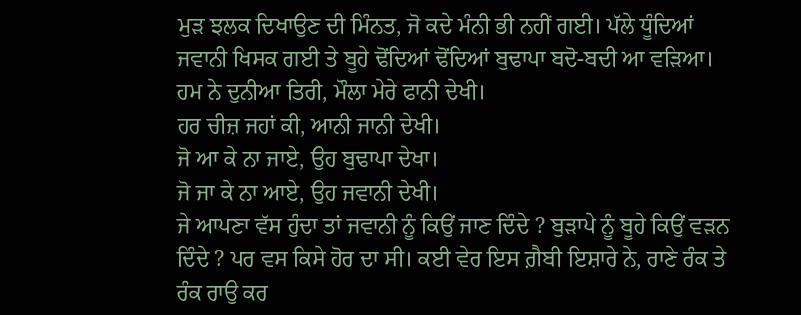ਮੁੜ ਝਲਕ ਦਿਖਾਉਣ ਦੀ ਮਿੰਨਤ, ਜੋ ਕਦੇ ਮੰਨੀ ਭੀ ਨਹੀਂ ਗਈ। ਪੱਲੇ ਧੂੰਦਿਆਂ ਜਵਾਨੀ ਖਿਸਕ ਗਈ ਤੇ ਬੂਹੇ ਢੋਂਦਿਆਂ ਢੋਂਦਿਆਂ ਬੁਢਾਪਾ ਬਦੋ-ਬਦੀ ਆ ਵੜਿਆ।
ਹਮ ਨੇ ਦੁਨੀਆ ਤਿਰੀ, ਮੌਲਾ ਮੇਰੇ ਫਾਨੀ ਦੇਖੀ।
ਹਰ ਚੀਜ਼ ਜਹਾਂ ਕੀ, ਆਨੀ ਜਾਨੀ ਦੇਖੀ।
ਜੋ ਆ ਕੇ ਨਾ ਜਾਏ, ਉਹ ਬੁਢਾਪਾ ਦੇਖਾ।
ਜੋ ਜਾ ਕੇ ਨਾ ਆਏ, ਉਹ ਜਵਾਨੀ ਦੇਖੀ।
ਜੇ ਆਪਣਾ ਵੱਸ ਹੁੰਦਾ ਤਾਂ ਜਵਾਨੀ ਨੂੰ ਕਿਉਂ ਜਾਣ ਦਿੰਦੇ ? ਬੁੜਾਪੇ ਨੂੰ ਬੂਹੇ ਕਿਉਂ ਵੜਨ ਦਿੰਦੇ ? ਪਰ ਵਸ ਕਿਸੇ ਹੋਰ ਦਾ ਸੀ। ਕਈ ਵੇਰ ਇਸ ਗ਼ੈਬੀ ਇਸ਼ਾਰੇ ਨੇ, ਰਾਣੇ ਰੰਕ ਤੇ ਰੰਕ ਰਾਉ ਕਰ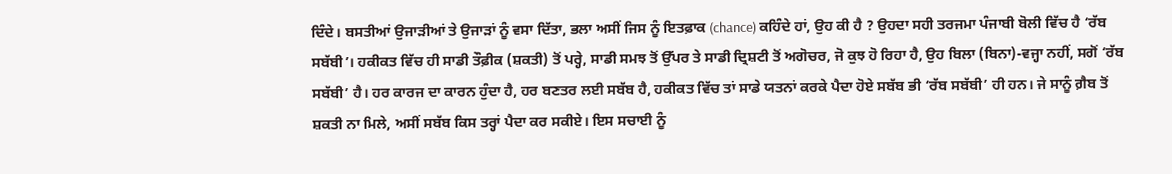ਦਿੰਦੇ। ਬਸਤੀਆਂ ਉਜਾੜੀਆਂ ਤੇ ਉਜਾੜਾਂ ਨੂੰ ਵਸਾ ਦਿੱਤਾ, ਭਲਾ ਅਸੀਂ ਜਿਸ ਨੂੰ ਇਤਫ਼ਾਕ (chance) ਕਹਿੰਦੇ ਹਾਂ, ਉਹ ਕੀ ਹੈ ? ਉਹਦਾ ਸਹੀ ਤਰਜਮਾ ਪੰਜਾਬੀ ਬੋਲੀ ਵਿੱਚ ਹੈ ‘ਰੱਬ ਸਬੱਬੀ’। ਹਕੀਕਤ ਵਿੱਚ ਹੀ ਸਾਡੀ ਤੌਫ਼ੀਕ (ਸ਼ਕਤੀ) ਤੋਂ ਪਰ੍ਹੇ, ਸਾਡੀ ਸਮਝ ਤੋਂ ਉੱਪਰ ਤੇ ਸਾਡੀ ਦ੍ਰਿਸ਼ਟੀ ਤੋਂ ਅਗੋਚਰ, ਜੋ ਕੁਝ ਹੋ ਰਿਹਾ ਹੈ, ਉਹ ਬਿਲਾ (ਬਿਨਾ)-ਵਜ੍ਹਾ ਨਹੀਂ, ਸਗੋਂ ‘ਰੱਬ ਸਬੱਬੀ’ ਹੈ। ਹਰ ਕਾਰਜ ਦਾ ਕਾਰਨ ਹੁੰਦਾ ਹੈ, ਹਰ ਬਣਤਰ ਲਈ ਸਬੱਬ ਹੈ, ਹਕੀਕਤ ਵਿੱਚ ਤਾਂ ਸਾਡੇ ਯਤਨਾਂ ਕਰਕੇ ਪੈਦਾ ਹੋਏ ਸਬੱਬ ਭੀ ‘ਰੱਬ ਸਬੱਬੀ’ ਹੀ ਹਨ। ਜੇ ਸਾਨੂੰ ਗ਼ੈਬ ਤੋਂ ਸ਼ਕਤੀ ਨਾ ਮਿਲੇ, ਅਸੀਂ ਸਬੱਬ ਕਿਸ ਤਰ੍ਹਾਂ ਪੈਦਾ ਕਰ ਸਕੀਏ। ਇਸ ਸਚਾਈ ਨੂੰ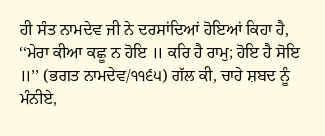ਹੀ ਸੰਤ ਨਾਮਦੇਵ ਜੀ ਨੇ ਦਰਸਾਂਦਿਆਂ ਹੋਇਆਂ ਕਿਹਾ ਹੈ, ‘‘ਮੇਰਾ ਕੀਆ ਕਛੂ ਨ ਹੋਇ ॥ ਕਰਿ ਹੈ ਰਾਮੁ; ਹੋਇ ਹੈ ਸੋਇ ॥’’ (ਭਗਤ ਨਾਮਦੇਵ/੧੧੬੫) ਗੱਲ ਕੀ, ਚਾਹੇ ਸ਼ਬਦ ਨੂੰ ਮੰਨੀਏ,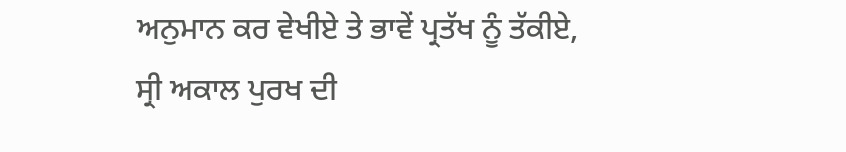ਅਨੁਮਾਨ ਕਰ ਵੇਖੀਏ ਤੇ ਭਾਵੇਂ ਪ੍ਰਤੱਖ ਨੂੰ ਤੱਕੀਏ, ਸ੍ਰੀ ਅਕਾਲ ਪੁਰਖ ਦੀ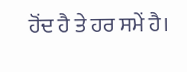ਹੋਂਦ ਹੈ ਤੇ ਹਰ ਸਮੇਂ ਹੈ।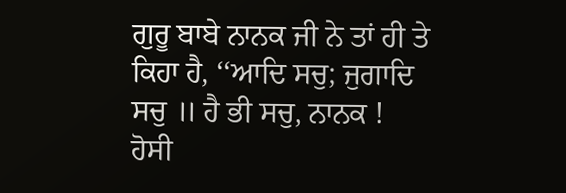ਗੁਰੂ ਬਾਬੇ ਨਾਨਕ ਜੀ ਨੇ ਤਾਂ ਹੀ ਤੇ ਕਿਹਾ ਹੈ, ‘‘ਆਦਿ ਸਚੁ; ਜੁਗਾਦਿ ਸਚੁ ॥ ਹੈ ਭੀ ਸਚੁ, ਨਾਨਕ ! ਹੋਸੀ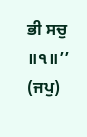ਭੀ ਸਚੁ ॥੧॥’’ (ਜਪੁ)